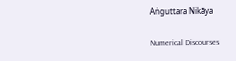Aṅguttara Nikāya

Numerical Discourses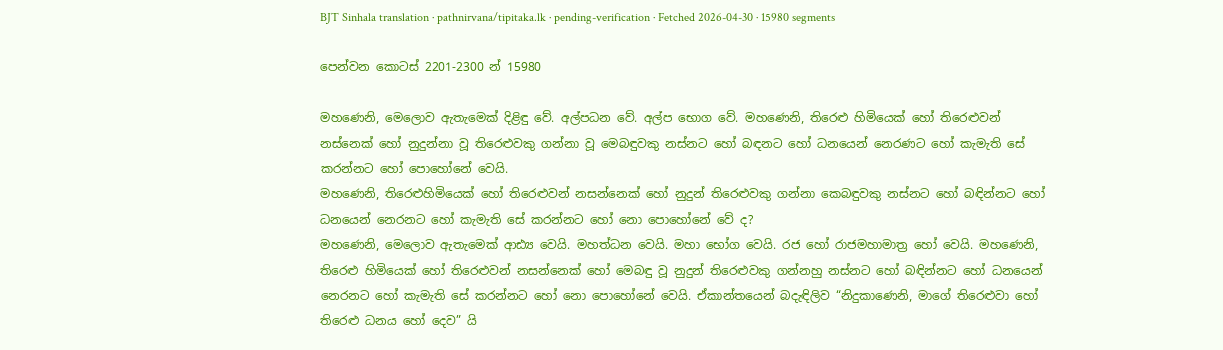BJT Sinhala translation · pathnirvana/tipitaka.lk · pending-verification · Fetched 2026-04-30 · 15980 segments

පෙන්වන කොටස් 2201-2300 න් 15980

මහණෙනි, මෙලොව ඇතැමෙක් දිළිඳු වේ. අල්පධන වේ. අල්ප භොග වේ. මහණෙනි, තිරෙළු හිමියෙක් හෝ තිරෙළුවන් නස්නෙක් හෝ නුදුන්නා වූ තිරෙළුවකු ගන්නා වූ මෙබඳුවකු නස්නට හෝ බඳනට හෝ ධනයෙන් නෙරණට හෝ කැමැති සේ කරන්නට හෝ පොහෝනේ වෙයි.
මහණෙනි, තිරෙළුහිමියෙක් හෝ තිරෙළුවන් නසන්නෙක් හෝ නුදුන් තිරෙළුවකු ගන්නා කෙබඳුවකු නස්නට හෝ බඳින්නට හෝ ධනයෙන් නෙරනට හෝ කැමැති සේ කරන්නට හෝ නො පොහෝනේ වේ ද?
මහණෙනි, මෙලොව ඇතැමෙක් ආඪ්‍ය වෙයි. මහත්ධන වෙයි. මහා භෝග වෙයි. රජ හෝ රාජමහාමාත්‍ර හෝ වෙයි. මහණෙනි, තිරෙළු හිමියෙක් හෝ තිරෙළුවන් නසන්නෙක් හෝ මෙබඳු වූ නුදුන් තිරෙළුවකු ගන්නහු නස්නට හෝ බඳින්නට හෝ ධනයෙන් නෙරනට හෝ කැමැති සේ කරන්නට හෝ නො පොහෝනේ වෙයි. ඒකාන්තයෙන් බදැඳිලිව “නිදුකාණෙනි, මාගේ තිරෙළුවා හෝ තිරෙළු ධනය හෝ දෙව” යි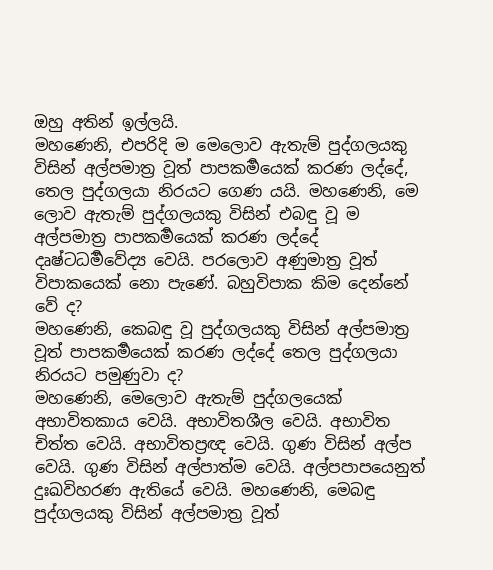ඔහු අතින් ඉල්ලයි.
මහණෙනි, එපරිදි ම මෙලොව ඇතැම් පුද්ගලයකු විසින් අල්පමාත්‍ර වූත් පාපකර්‍මයෙක් කරණ ලද්දේ, තෙල පුද්ගලයා නිරයට ගෙණ යයි. මහණෙනි, මෙ ලොව ඇතැම් පුද්ගලයකු විසින් එබඳු වූ ම අල්පමාත්‍ර පාපකර්‍මයෙක් කරණ ලද්දේ දෘෂ්ටධර්‍මවේද්‍ය වෙයි. පරලොව අණුමාත්‍ර වූත් විපාකයෙක් නො පැණේ. බහුවිපාක කිම දෙන්නේ වේ ද?
මහණෙනි, කෙබඳු වූ පුද්ගලයකු විසින් අල්පමාත්‍ර වූත් පාපකර්‍මයෙක් කරණ ලද්දේ තෙල පුද්ගලයා නිරයට පමුණුවා ද?
මහණෙනි, මෙලොව ඇතැම් පුද්ගලයෙක් අභාවිතකාය වෙයි. අභාවිතශීල වෙයි. අභාවිත චිත්ත වෙයි. අභාවිතප්‍රඥ වෙයි. ගුණ විසින් අල්ප වෙයි. ගුණ විසින් අල්පාත්ම වෙයි. අල්පපාපයෙනුත් දුඃඛවිහරණ ඇතියේ වෙයි. මහණෙනි, මෙබඳු පුද්ගලයකු විසින් අල්පමාත්‍ර වූත්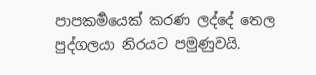පාපකර්‍මයෙක් කරණ ලද්දේ තෙල පුද්ගලයා නිරයට පමුණුවයි.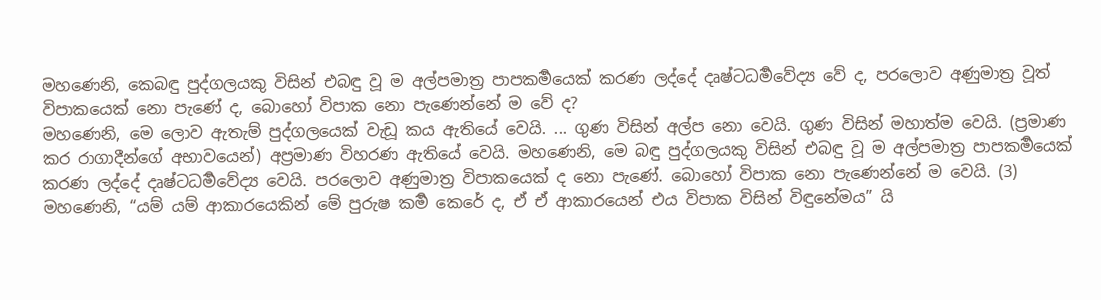මහණෙනි, කෙබඳු පුද්ගලයකු විසින් එබඳු වූ ම අල්පමාත්‍ර පාපකර්‍මයෙක් කරණ ලද්දේ දෘෂ්ටධර්‍මවේද්‍ය වේ ද, පරලොව අණුමාත්‍ර වූත් විපාකයෙක් නො පැණේ ද, බොහෝ විපාක නො පැණෙන්නේ ම වේ ද?
මහණෙනි, මෙ ලොව ඇතැම් පුද්ගලයෙක් වැඩූ කය ඇතියේ වෙයි. ... ගුණ විසින් අල්ප නො වෙයි. ගුණ විසින් මහාත්ම වෙයි. (ප්‍රමාණ කර රාගාදීන්ගේ අභාවයෙන්) අප්‍රමාණ විහරණ ඇතියේ වෙයි. මහණෙනි, මෙ බඳු පුද්ගලයකු විසින් එබඳු වූ ම අල්පමාත්‍ර පාපකර්‍මයෙක් කරණ ලද්දේ දෘෂ්ටධර්‍මවේද්‍ය වෙයි. පරලොව අණුමාත්‍ර විපාකයෙක් ද නො පැණේ. බොහෝ විපාක නො පැණෙන්නේ ම වෙයි. (3)
මහණෙනි, “යම් යම් ආකාරයෙකින් මේ පුරුෂ කර්‍ම කෙරේ ද, ඒ ඒ ආකාරයෙන් එය විපාක විසින් විඳුනේමය” යි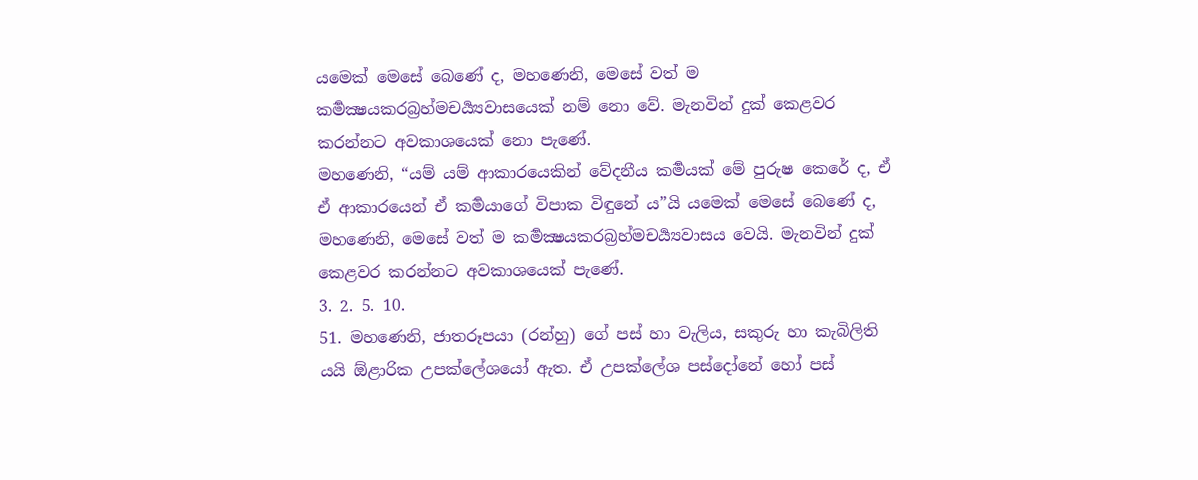යමෙක් මෙසේ බෙණේ ද, මහණෙනි, මෙසේ වත් ම කර්‍මක්‍ෂයකරබ්‍රහ්මචර්‍ය්‍යවාසයෙක් නම් නො වේ. මැනවින් දුක් කෙළවර කරන්නට අවකාශයෙක් නො පැණේ.
මහණෙනි, “යම් යම් ආකාරයෙකින් වේදනීය කර්‍මයක් මේ පුරුෂ කෙරේ ද, ඒ ඒ ආකාරයෙන් ඒ කර්‍මයාගේ විපාක විඳුනේ ය”යි යමෙක් මෙසේ බෙණේ ද, මහණෙනි, මෙසේ වත් ම කර්‍මක්‍ෂයකරබ්‍රහ්මචර්‍ය්‍යවාසය වෙයි. මැනවින් දුක් කෙළවර කරන්නට අවකාශයෙක් පැණේ.
3. 2. 5. 10.
51. මහණෙනි, ජාතරූපයා (රන්හු) ගේ පස් හා වැලිය, සකුරු හා කැබිලිති යයි ඕළාරික උපක්ලේශයෝ ඇත. ඒ උපක්ලේශ පස්දෝනේ හෝ පස්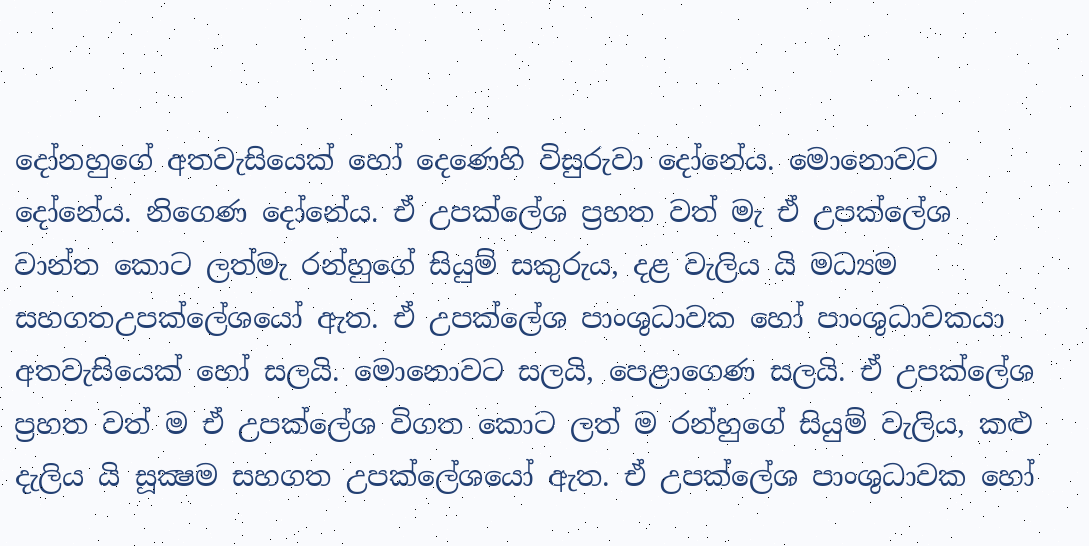දෝනහුගේ අතවැසියෙක් හෝ දෙණෙහි විසුරුවා දෝනේය. මොනොවට දෝනේය. නිගෙණ දෝනේය. ඒ උපක්ලේශ ප්‍රහත වත් මැ ඒ උපක්ලේශ වාන්ත කොට ලත්මැ රන්හුගේ සියුම් සකුරුය, දළ වැලිය යි මධ්‍යම සහගතඋපක්ලේශයෝ ඇත. ඒ උපක්ලේශ පාංශුධාවක හෝ පාංශුධාවකයා අතවැසියෙක් හෝ සලයි. මොනොවට සලයි, පෙළාගෙණ සලයි. ඒ උපක්ලේශ ප්‍රහත වත් ම ඒ උපක්ලේශ විගත කොට ලත් ම රන්හුගේ සියුම් වැලිය, කළු දැලිය යි සූක්‍ෂම සහගත උපක්ලේශයෝ ඇත. ඒ උපක්ලේශ පාංශුධාවක හෝ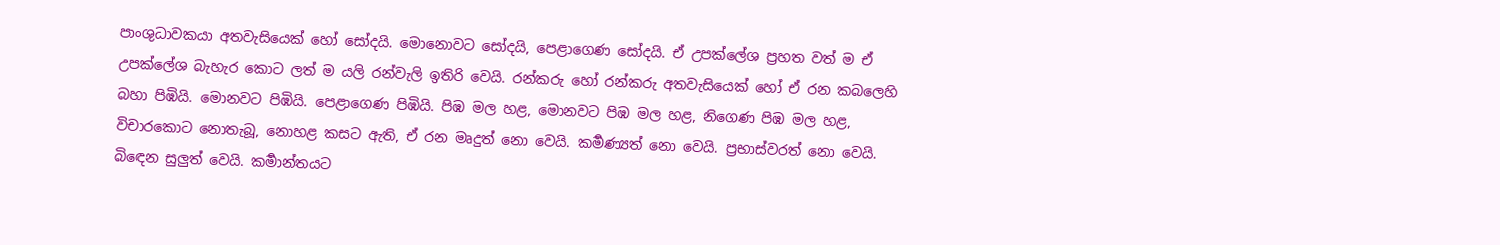පාංශුධාවකයා අතවැසියෙක් හෝ සෝදයි. මොනොවට සෝදයි, පෙළාගෙණ සෝදයි. ඒ උපක්ලේශ ප්‍රහත වත් ම ඒ උපක්ලේශ බැහැර කොට ලත් ම යලි රන්වැලි ඉතිරි වෙයි. රන්කරු හෝ රන්කරු අතවැසියෙක් හෝ ඒ රන කබලෙහි බහා පිඹියි. මොනවට පිඹියි. පෙළාගෙණ පිඹියි. පිඹ මල හළ, මොනවට පිඹ මල හළ, නිගෙණ පිඹ මල හළ, විචාරකොට නොතැබූ, නොහළ කසට ඇති, ඒ රන මෘදුත් නො වෙයි. කර්‍මණ්‍යත් නො වෙයි. ප්‍රභාස්වරත් නො වෙයි. බිඳෙන සුලුත් වෙයි. කර්‍මාන්තයට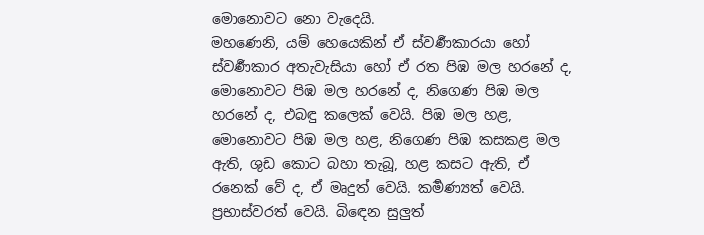මොනොවට නො වැදෙයි.
මහණෙනි, යම් හෙයෙකින් ඒ ස්වර්‍ණකාරයා හෝ ස්වර්‍ණකාර අතැවැසියා හෝ ඒ රත පිඹ මල හරනේ ද, මොනොවට පිඹ මල හරනේ ද, නිගෙණ පිඹ මල හරනේ ද, එබඳු කලෙක් වෙයි. පිඹ මල හළ, මොනොවට පිඹ මල හළ, නිගෙණ පිඹ කසකළ මල ඇති, ශුඩ කොට බහා තැබූ, හළ කසට ඇති, ඒ රනෙක් වේ ද, ඒ මෘදුත් වෙයි. කර්‍මණ්‍යත් වෙයි. ප්‍රභාස්වරත් වෙයි. බිඳෙන සුලුත්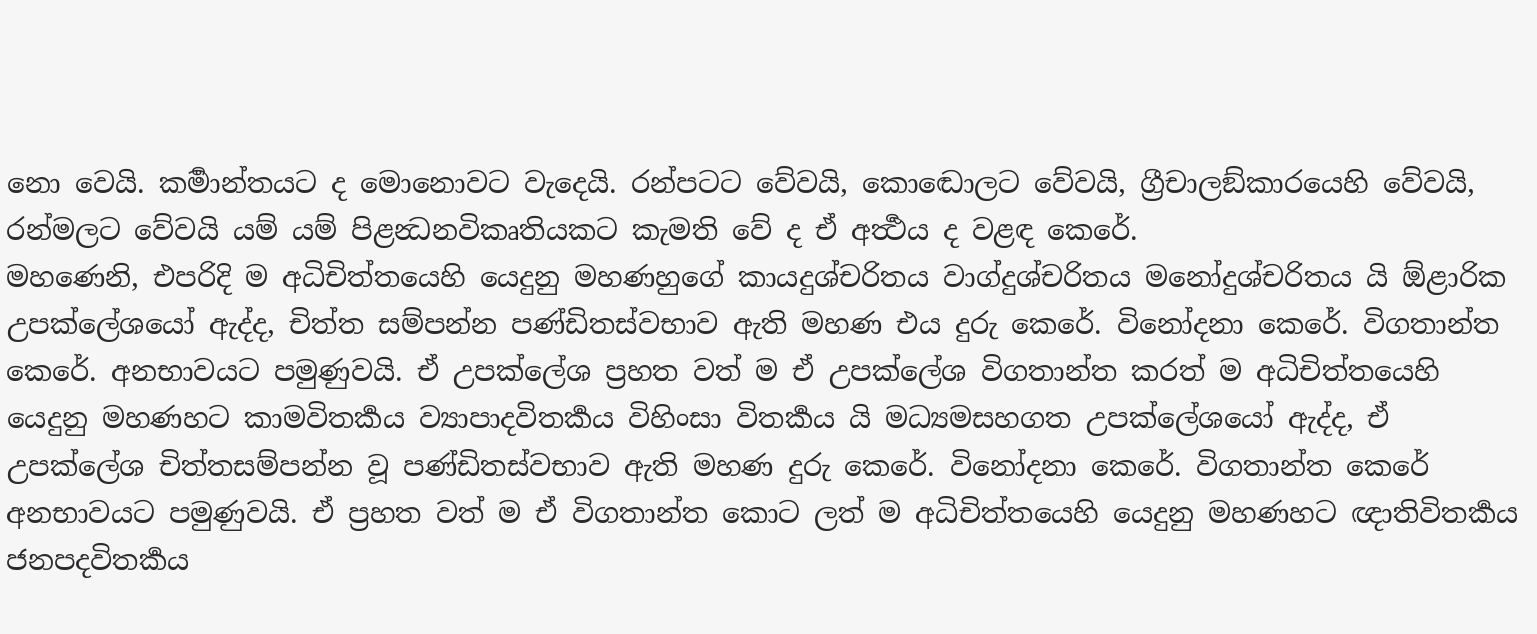නො වෙයි. කර්‍මාන්තයට ද මොනොවට වැදෙයි. රන්පටට වේවයි, කොඬොලට වේවයි, ග්‍රීචාලඞ්කාරයෙහි වේවයි, රන්මලට වේවයි යම් යම් පිළන්‍ධනවිකෘතියකට කැමති වේ ද ඒ අර්‍ත්‍ථය ද වළඳ කෙරේ.
මහණෙනි, එපරිදි ම අධිචිත්තයෙහි යෙදුනු මහණහුගේ කායදුශ්චරිතය වාග්දුශ්චරිතය මනෝදුශ්චරිතය යි ඕළාරික උපක්ලේශයෝ ඇද්ද, චිත්ත සම්පන්න පණ්ඩිතස්වභාව ඇති මහණ එය දුරු කෙරේ. විනෝදනා කෙරේ. විගතාන්ත කෙරේ. අනභාවයට පමුණුවයි. ඒ උපක්ලේශ ප්‍රහත වත් ම ඒ උපක්ලේශ විගතාන්ත කරත් ම අධිචිත්තයෙහි යෙදුනු මහණහට කාමවිතර්‍කය ව්‍යාපාදවිතර්‍කය විහිංසා විතර්‍කය යි මධ්‍යමසහගත උපක්ලේශයෝ ඇද්ද, ඒ උපක්ලේශ චිත්තසම්පන්න වූ පණ්ඩිතස්වභාව ඇති මහණ දුරු කෙරේ. විනෝදනා කෙරේ. විගතාන්ත කෙරේ අනභාවයට පමුණුවයි. ඒ ප්‍රහත වත් ම ඒ විගතාන්ත කොට ලත් ම අධිචිත්තයෙහි යෙදුනු මහණහට ඥාතිවිතර්‍කය ජනපදවිතර්‍කය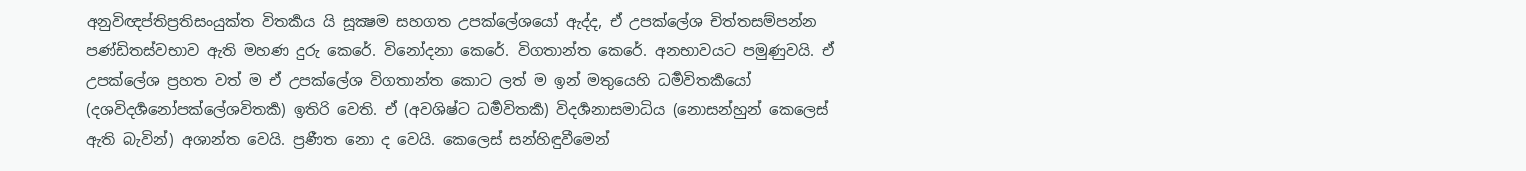අනුවිඥප්තිප්‍රතිසංයුක්ත විතර්‍කය යි සූක්‍ෂම සහගත උපක්ලේශයෝ ඇද්ද, ඒ උපක්ලේශ චිත්තසම්පන්න පණ්ඩිතස්වභාව ඇති මහණ දුරු කෙරේ. විනෝදනා කෙරේ. විගතාන්ත කෙරේ. අනභාවයට පමුණුවයි. ඒ උපක්ලේශ ප්‍රහත වත් ම ඒ උපක්ලේශ විගතාන්ත කොට ලත් ම ඉන් මතුයෙහි ධර්‍මවිතර්‍කයෝ (දශවිදර්‍ශනෝපක්ලේශවිතර්‍ක) ඉතිරි වෙති. ඒ (අවශිෂ්ට ධර්‍මවිතර්‍ක) විදර්‍ශනාසමාධිය (නොසන්හුන් කෙලෙස් ඇති බැවින්) අශාන්ත වෙයි. ප්‍රණීත නො ද වෙයි. කෙලෙස් සන්හිඳුවීමෙන්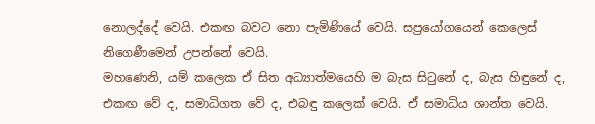නොලද්දේ වෙයි. එකඟ බවට නො පැමිණියේ වෙයි. සප්‍රයෝගයෙන් කෙලෙස් නිගෙණීමෙන් උපන්නේ වෙයි.
මහණෙනි, යම් කලෙක ඒ සිත අධ්‍යාත්මයෙහි ම බැස සිටුනේ ද, බැස හිඳුනේ ද, එකඟ වේ ද, සමාධිගත වේ ද, එබඳු කලෙක් වෙයි. ඒ සමාධිය ශාන්ත වෙයි.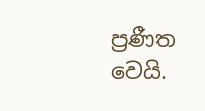ප්‍රණීත වෙයි.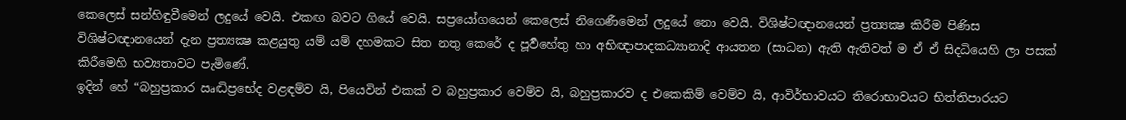කෙලෙස් සන්හිඳුවීමෙන් ලදුයේ වෙයි. එකඟ බවට ගියේ වෙයි. සප්‍රයෝගයෙන් කෙලෙස් නිගෙණීමෙන් ලදුයේ නො වෙයි. විශිෂ්ටඥානයෙන් ප්‍රත්‍යක්‍ෂ කිරීම පිණිස විශිෂ්ටඥානයෙන් දැන ප්‍රත්‍යක්‍ෂ කළයුතු යම් යම් දහමකට සිත නතු කෙරේ ද පූර්‍වහේතු හා අභිඥාපාදකධ්‍යානාදි ආයතන (සාධන) ඇති ඇතිවත් ම ඒ ඒ සිදධියෙහි ලා පසක් කිරීමෙහි භව්‍යතාවට පැමිණේ.
ඉදින් හේ “බහුප්‍රකාර ඍද්‍ධිප්‍රභේද වළඳම්ව යි, පියෙවින් එකක් ව බහුප්‍රකාර වෙම්ව යි, බහුප්‍රකාරව ද එකෙකිම් වෙම්ව යි, ආවිර්භාවයට තිරොභාවයට භිත්තිපාරයට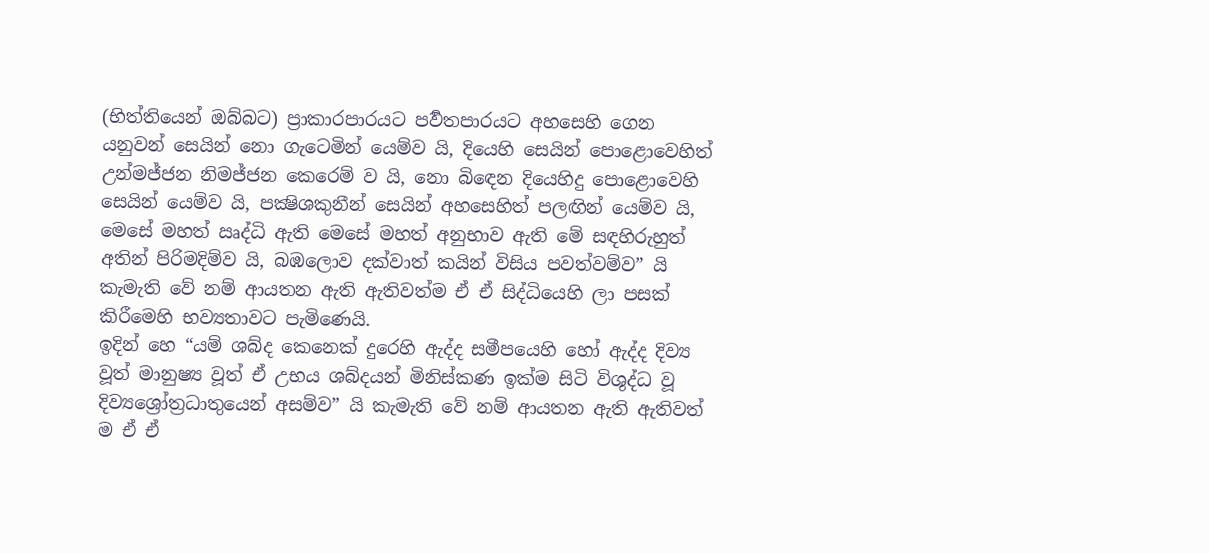(භිත්තියෙන් ඔබ්බට) ප්‍රාකාරපාරයට පර්‍වතපාරයට අහසෙහි ගෙන යනුවන් සෙයින් නො ගැටෙමින් යෙම්ව යි, දියෙහි සෙයින් පොළොවෙහිත් උන්මජ්ජන නිමජ්ජන කෙරෙම් ව යි, නො බිඳෙන දියෙහිදු පොළොවෙහි සෙයින් යෙම්ව යි, පක්‍ෂිශකුනීන් සෙයින් අහසෙහිත් පලඟින් යෙම්ව යි, මෙසේ මහත් ඍද්ධි ඇති මෙසේ මහත් අනුභාව ඇති මේ සඳහිරුහුත් අතින් පිරිමදිම්ව යි, බඹලොව දක්වාත් කයින් විසිය පවත්වම්ව” යි කැමැති වේ නම් ආයතන ඇති ඇතිවත්ම ඒ ඒ සිද්ධියෙහි ලා පසක් කිරීමෙහි භව්‍යතාවට පැමිණෙයි.
ඉදින් හෙ “යම් ශබ්ද කෙනෙක් දුරෙහි ඇද්ද සමීපයෙහි හෝ ඇද්ද දිව්‍ය වූත් මානුෂ්‍ය වූත් ඒ උභය ශබ්දයන් මිනිස්කණ ඉක්ම සිටි විශුද්ධ වූ දිව්‍යශ්‍රෝත්‍රධාතුයෙන් අසම්ව” යි කැමැති වේ නම් ආයතන ඇති ඇතිවත් ම ඒ ඒ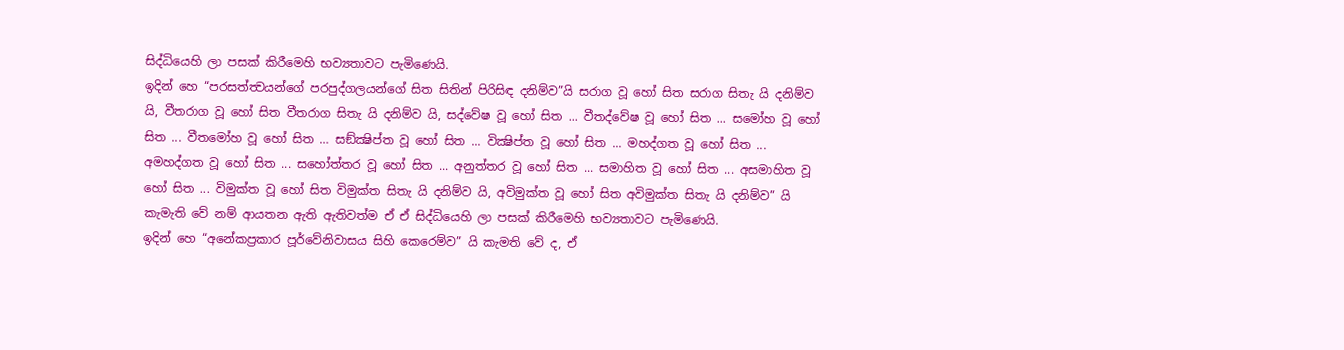සිද්ධියෙහි ලා පසක් කිරීමෙහි භව්‍යතාවට පැමිණෙයි.
ඉදින් හෙ “පරසත්ත්‍වයන්ගේ පරපුද්ගලයන්ගේ සිත සිතින් පිරිසිඳ දනිම්ව”යි සරාග වූ හෝ සිත සරාග සිතැ යි දනිම්ව යි, වීතරාග වූ හෝ සිත වීතරාග සිතැ යි දනිම්ව යි, සද්වේෂ වූ හෝ සිත ... වීතද්වේෂ වූ හෝ සිත ... සමෝහ වූ හෝ සිත ... වීතමෝහ වූ හෝ සිත … සඞ්ක්‍ෂිප්ත වූ හෝ සිත ... වික්‍ෂිප්ත වූ හෝ සිත ... මහද්ගත වූ හෝ සිත ... අමහද්ගත වූ හෝ සිත ... සහෝත්තර වූ හෝ සිත ... අනුත්තර වූ හෝ සිත ... සමාහිත වූ හෝ සිත ... අසමාහිත වූ හෝ සිත ... විමුක්ත වූ හෝ සිත විමුක්ත සිතැ යි දනිම්ව යි, අවිමුක්ත වූ හෝ සිත අවිමුක්ත සිතැ යි දනිම්ව” යි කැමැති වේ නම් ආයතන ඇති ඇතිවත්ම ඒ ඒ සිද්ධියෙහි ලා පසක් කිරීමෙහි භව්‍යතාවට පැමිණෙයි.
ඉදින් හෙ “අනේකප්‍රකාර පූර්වේනිවාසය සිහි කෙරෙම්ව” යි කැමති වේ ද, ඒ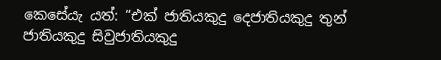කෙසේයැ යත්: “එක් ජාතියකුදු දෙජාතියකුදු තුන් ජාතියකුදු සිවුජාතියකුදු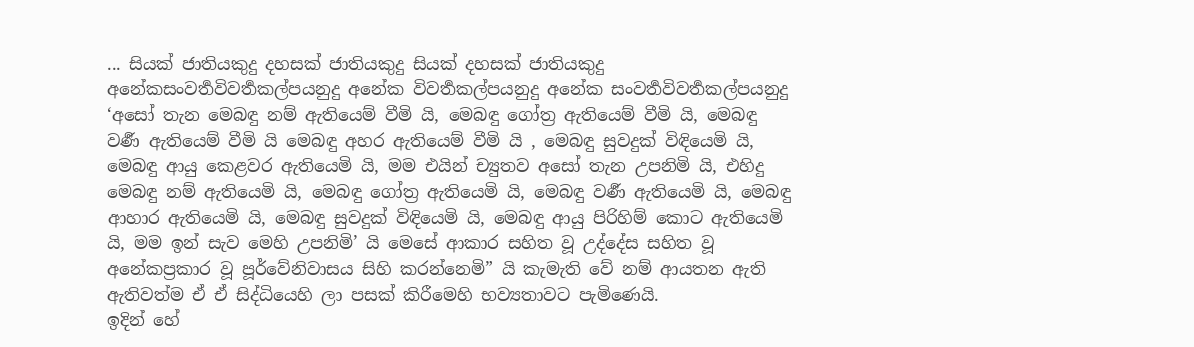... සියක් ජාතියකුදු දහසක් ජාතියකුදු සියක් දහසක් ජාතියකුදු අනේකසංවර්‍තවිවර්‍තකල්පයනුදු අනේක විවර්‍තකල්පයනුදු අනේක සංවර්‍තවිවර්‍තකල්පයනුදු ‘අසෝ තැන මෙබඳු නම් ඇතියෙම් වීමි යි, මෙබඳු ගෝත්‍ර ඇතියෙම් වීමි යි, මෙබඳු වර්‍ණ ඇතියෙම් වීමි යි මෙබඳු අහර ඇතියෙම් වීමි යි , මෙබඳු සුවදුක් විඳියෙමි යි, මෙබඳු ආයු කෙළවර ඇතියෙමි යි, මම එයින් ච්‍යුතව අසෝ තැන උපනිමි යි, එහිදු මෙබඳු නම් ඇතියෙමි යි, මෙබඳු ගෝත්‍ර ඇතියෙමි යි, මෙබඳු වර්‍ණ ඇතියෙමි යි, මෙබඳු ආහාර ඇතියෙමි යි, මෙබඳු සුවදුක් විඳියෙමි යි, මෙබඳු ආයු පිරිහිම් කොට ඇතියෙමි යි, මම ඉන් සැව මෙහි උපනිමි’ යි මෙසේ ආකාර සහිත වූ උද්දේස සහිත වූ අනේකප්‍රකාර වූ පූර්වේනිවාසය සිහි කරන්නෙමි” යි කැමැති වේ නම් ආයතන ඇති ඇතිවත්ම ඒ ඒ සිද්ධියෙහි ලා පසක් කිරීමෙහි භව්‍යතාවට පැමිණෙයි.
ඉදින් හේ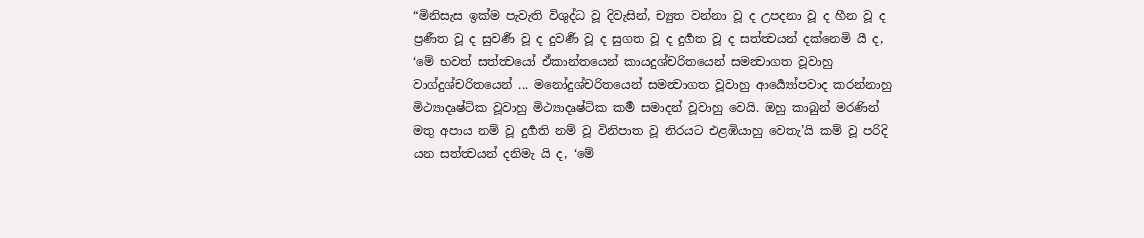“මිනිසැස ඉක්ම පැවැති විශුද්ධ වූ දිවැසින්, ච්‍යුත වන්නා වූ ද උපදනා වූ ද හීන වූ ද ප්‍රණීත වූ ද සුවර්‍ණ වූ ද දුවර්‍ණ වූ ද සුගත වූ ද දුර්‍ගත වූ ද සත්ත්‍වයන් දක්නෙමි යී ද, ‘මේ භවත් සත්ත්‍වයෝ ඒකාන්තයෙන් කායදුශ්චරිතයෙන් සමන්‍වාගත වූවාහු වාග්දුශ්චරිතයෙන් ... මනෝදුශ්චරිතයෙන් සමන්‍වාගත වූවාහු ආර්‍ය්‍යෝපවාද කරන්නාහු මිථ්‍යාදෘෂ්ටික වූවාහු මිථ්‍යාදෘෂ්ටික කර්‍ම සමාදන් වූවාහු වෙයි. ඔහු කාබුන් මරණින් මතු අපාය නම් වූ දුර්‍ගති නම් වූ විනිපාත වූ නිරයට එළඹියාහු වෙතැ’යි කම් වූ පරිදි යන සත්ත්‍වයන් දනිමැ යි ද, ‘මේ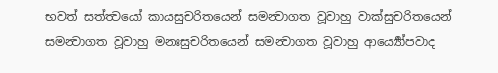භවත් සත්ත්‍වයෝ කායසුචරිතයෙන් සමන්‍වාගත වූවාහු වාක්සුචරිතයෙන් සමන්‍වාගත වූවාහු මනඃසුචරිතයෙන් සමන්‍වාගත වූවාහු ආර්‍ය්‍යෝපවාද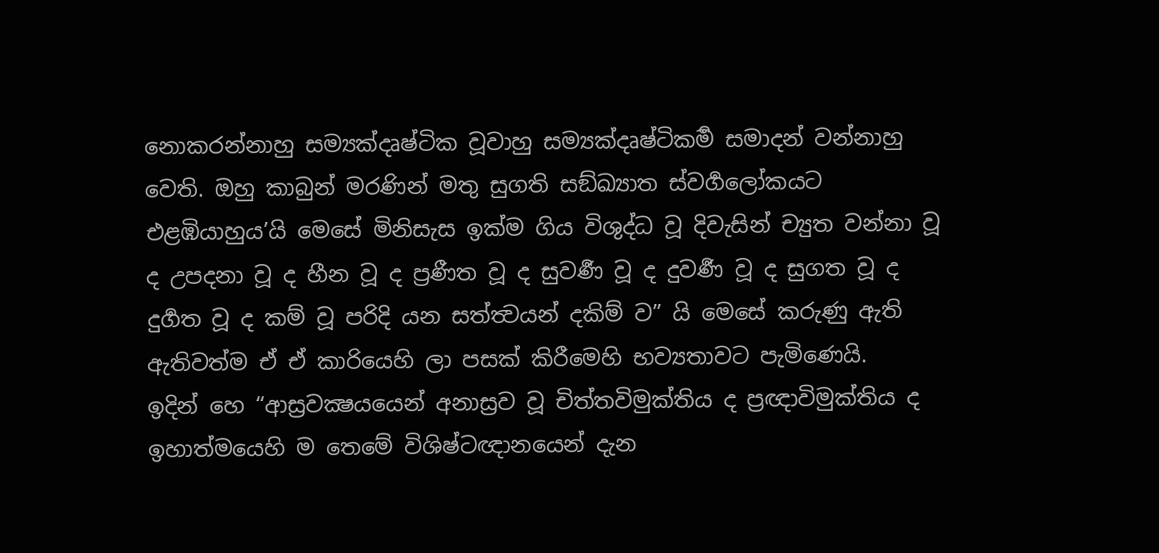නොකරන්නාහු සම්‍යක්දෘෂ්ටික වූවාහු සම්‍යක්දෘෂ්ටිකර්‍ම සමාදන් වන්නාහු වෙති. ඔහු කාබුන් මරණින් මතු සුගති සඞ්ඛ්‍යාත ස්වර්‍ගලෝකයට එළඹියාහුය’යි මෙසේ මිනිසැස ඉක්ම ගිය විශුද්ධ වූ දිවැසින් ච්‍යුත වන්නා වූ ද උපදනා වූ ද හීන වූ ද ප්‍රණීත වූ ද සුවර්‍ණ වූ ද දුවර්‍ණ වූ ද සුගත වූ ද දුර්‍ගත වූ ද කම් වූ පරිදි යන සත්ත්‍වයන් දකිම් ව” යි මෙසේ කරුණු ඇති ඇතිවත්ම ඒ ඒ කාරියෙහි ලා පසක් කිරීමෙහි භව්‍යතාවට පැමිණෙයි.
ඉදින් හෙ “ආස්‍රවක්‍ෂයයෙන් අනාස්‍රව වූ චිත්තවිමුක්තිය ද ප්‍රඥාවිමුක්තිය ද ඉහාත්මයෙහි ම තෙමේ විශිෂ්ටඥානයෙන් දැන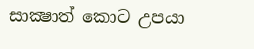සාක්‍ෂාත් කොට උපයා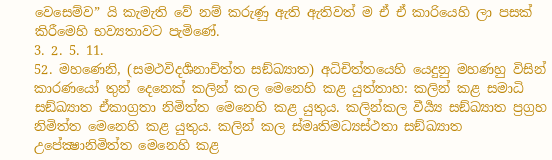වෙසෙම්ව” යි කැමැති වේ නම් කරුණු ඇති ඇතිවත් ම ඒ ඒ කාරියෙහි ලා පසක් කිරීමෙහි භව්‍යතාවට පැමිණේ.
3. 2. 5. 11.
52. මහණෙනි, (සමථවිදර්‍ශනාචිත්ත සඞ්ඛ්‍යාත) අධිචිත්තයෙහි යෙදුනු මහණහු විසින් කාරණයෝ තුන් දෙනෙක් කලින් කල මෙනෙහි කළ යුත්තාහ: කලින් කළ සමාධි සඞ්ඛ්‍යාත ඒකාග්‍රතා නිමිත්ත මෙනෙහි කළ යුතුය. කලින්කල වීර්‍ය්‍ය සඞ්ඛ්‍යාත ප්‍රග්‍රහ නිමිත්ත මෙනෙහි කළ යුතුය. කලින් කල ස්මෘතිමධ්‍යස්ථතා සඞ්ඛ්‍යාත උපේක්‍ෂානිමිත්ත මෙනෙහි කළ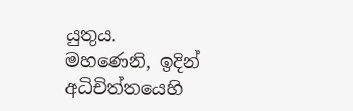යුතුය.
මහණෙනි, ඉදින් අධිචිත්තයෙහි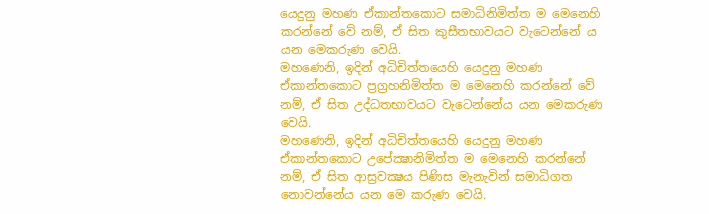යෙදුනු මහණ ඒකාන්තකොට සමාධිනිමිත්ත ම මෙනෙහි කරන්නේ වේ නම්, ඒ සිත කුසීතභාවයට වැටෙන්නේ ය යන මෙකරුණ වෙයි.
මහණෙනි, ඉදින් අධිචිත්තයෙහි යෙදුනු මහණ ඒකාන්තකොට ප්‍රග්‍රහනිමිත්ත ම මෙනෙහි කරන්නේ වේ නම්, ඒ සිත උද්ධතභාවයට වැටෙන්නේය යන මෙකරුණ වෙයි.
මහණෙනි, ඉදින් අධිචිත්තයෙහි යෙදුනු මහණ ඒකාන්තකොට උපේක්‍ෂානිමිත්ත ම මෙනෙහි කරන්නේ නම්, ඒ සිත ආස්‍රවක්‍ෂය පිණිස මැනැවින් සමාධිගත නොවන්නේය යන මෙ කරුණ වෙයි.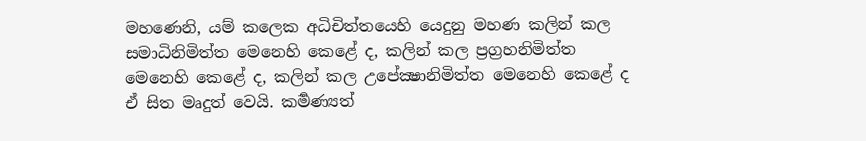මහණෙනි, යම් කලෙක අධිචිත්තයෙහි යෙදුනු මහණ කලින් කල සමාධිනිමිත්ත මෙනෙහි කෙළේ ද, කලින් කල ප්‍රග්‍රහනිමිත්ත මෙනෙහි කෙළේ ද, කලින් කල උපේක්‍ෂානිමිත්ත මෙනෙහි කෙළේ ද ඒ සිත මෘදුත් වෙයි. කර්‍මණ්‍යත්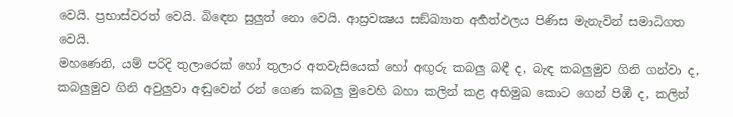වෙයි. ප්‍රභාස්වරත් වෙයි. බිඳෙන සුලුත් නො වෙයි. ආස්‍රවක්‍ෂය සඞ්ඛ්‍යාත අර්‍හත්ඵලය පිණිස මැනැවින් සමාධිගත වෙයි.
මහණෙනි, යම් පරිදි තුලාරෙක් හෝ තුලාර අතවැසියෙක් හෝ අඟුරු කබලු බඳී ද, බැඳ කබලුමුව ගිනි ගන්වා ද, කබලුමුව ගිනි අවුලුවා අඬුවෙන් රන් ගෙණ කබලු මුවෙහි බහා කලින් කළ අභිමුඛ කොට ගෙන් පිඹී ද, කලින්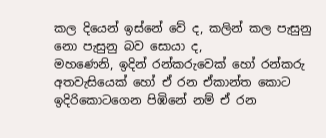කල දියෙන් ඉස්නේ වේ ද, කලින් කල පැසුනු නො පැසුනු බව සොයා ද,
මහණෙනි, ඉදින් රන්කරුවෙක් හෝ රන්කරු අතවැසියෙක් හෝ ඒ රන ඒකාන්ත කොට ඉදිරිකොටගෙන පිඹිනේ නම් ඒ රන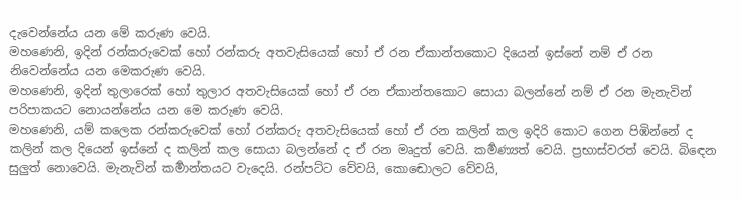දැවෙන්නේය යන මේ කරුණ වෙයි.
මහණෙනි, ඉදින් රන්කරුවෙක් හෝ රන්කරු අතවැසියෙක් හෝ ඒ රන ඒකාන්තකොට දියෙන් ඉස්නේ නම් ඒ රන නිවෙන්නේය යන මෙකරුණ වෙයි.
මහණෙනි, ඉදින් තුලාරෙක් හෝ තුලාර අතවැසියෙක් හෝ ඒ රන ඒකාන්තකොට සොයා බලන්නේ නම් ඒ රන මැනැවින් පරිපාකයට නොයන්නේය යන මෙ කරුණ වෙයි.
මහණෙනි, යම් කලෙක රන්කරුවෙක් හෝ රන්කරු අතවැසියෙක් හෝ ඒ රන කලින් කල ඉදිරි කොට ගෙන පිඹින්නේ ද කලින් කල දියෙන් ඉස්නේ ද කලින් කල සොයා බලන්නේ ද ඒ රන මෘදුත් වෙයි. කර්‍මණ්‍යත් වෙයි. ප්‍රභාස්වරත් වෙයි. බිඳෙන සුලුත් නොවෙයි. මැනැවින් කර්‍මාන්තයට වැදෙයි. රන්පට්ට වේවයි, කොඬොලට වේවයි,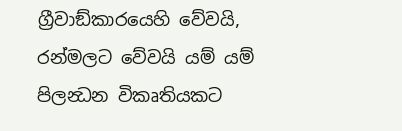ග්‍රීවාඞ්කාරයෙහි වේවයි, රන්මලට වේවයි යම් යම් පිලන්‍ධන විකෘතියකට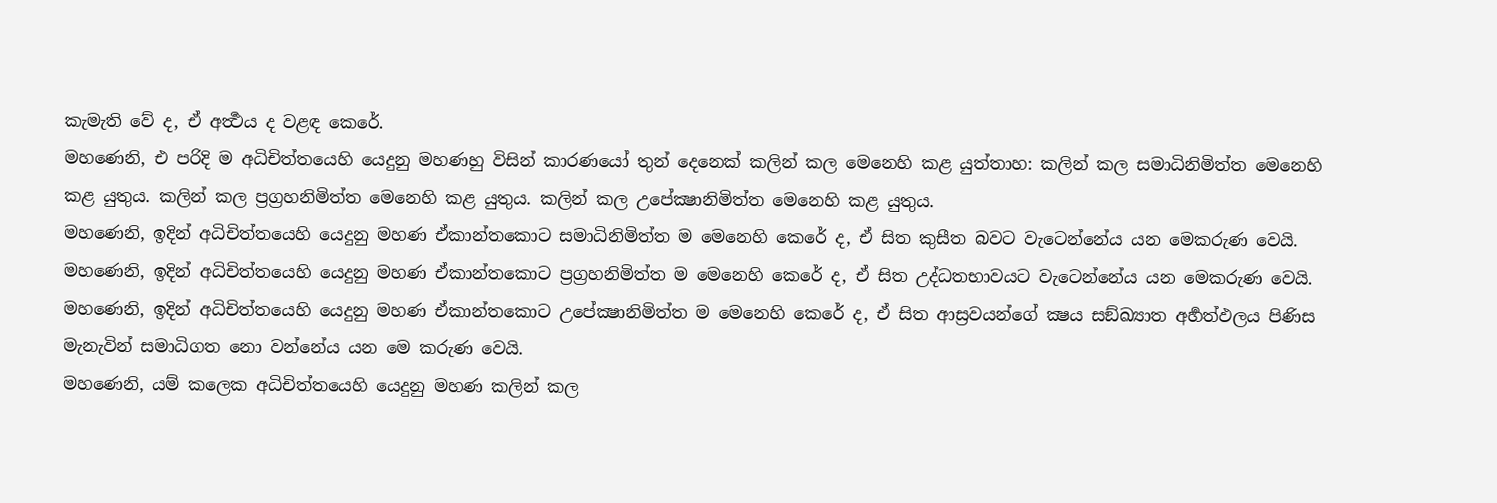කැමැති වේ ද, ඒ අර්‍ත්‍ථය ද වළඳ කෙරේ.
මහණෙනි, එ පරිදි ම අධිචිත්තයෙහි යෙදුනු මහණහු විසින් කාරණයෝ තුන් දෙනෙක් කලින් කල මෙනෙහි කළ යුත්තාහ: කලින් කල සමාධිනිමිත්ත මෙනෙහි කළ යුතුය. කලින් කල ප්‍රග්‍රහනිමිත්ත මෙනෙහි කළ යුතුය. කලින් කල උපේක්‍ෂානිමිත්ත මෙනෙහි කළ යුතුය.
මහණෙනි, ඉදින් අධිචිත්තයෙහි යෙදුනු මහණ ඒකාන්තකොට සමාධිනිමිත්ත ම මෙනෙහි කෙරේ ද, ඒ සිත කුසීත බවට වැටෙන්නේය යන මෙකරුණ වෙයි.
මහණෙනි, ඉදින් අධිචිත්තයෙහි යෙදුනු මහණ ඒකාන්තකොට ප්‍රග්‍රහනිමිත්ත ම මෙනෙහි කෙරේ ද, ඒ සිත උද්ධතභාවයට වැටෙන්නේය යන මෙකරුණ වෙයි.
මහණෙනි, ඉදින් අධිචිත්තයෙහි යෙදුනු මහණ ඒකාන්තකොට උපේක්‍ෂානිමිත්ත ම මෙනෙහි කෙරේ ද, ඒ සිත ආස්‍රවයන්ගේ ක්‍ෂය සඞ්ඛ්‍යාත අර්‍හත්ඵලය පිණිස මැනැවින් සමාධිගත නො වන්නේය යන මෙ කරුණ වෙයි.
මහණෙනි, යම් කලෙක අධිචිත්තයෙහි යෙදුනු මහණ කලින් කල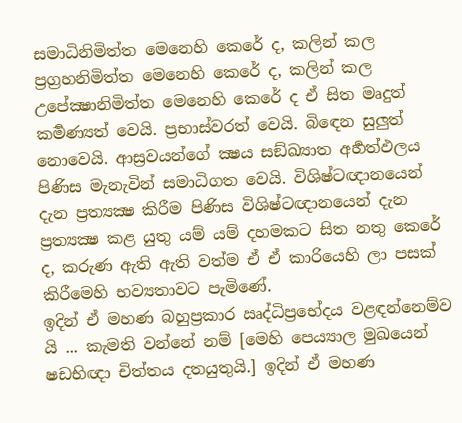සමාධිනිමිත්ත මෙනෙහි කෙරේ ද, කලින් කල ප්‍රග්‍රහනිමිත්ත මෙනෙහි කෙරේ ද, කලින් කල උපේක්‍ෂානිමිත්ත මෙනෙහි කෙරේ ද ඒ සිත මෘදුත් කර්‍මණ්‍යත් වෙයි. ප්‍රභාස්වරත් වෙයි. බිඳෙන සුලුත් නොවෙයි. ආස්‍රවයන්ගේ ක්‍ෂය සඞ්ඛ්‍යාත අර්‍හත්ඵලය පිණිස මැනැවින් සමාධිගත වෙයි. විශිෂ්ටඥානයෙන් දැන ප්‍රත්‍යක්‍ෂ කිරීම පිණිස විශිෂ්ටඥානයෙන් දැන ප්‍රත්‍යක්‍ෂ කළ යුතු යම් යම් දහමකට සිත නතු කෙරේ ද, කරුණ ඇති ඇති වත්ම ඒ ඒ කාරියෙහි ලා පසක් කිරීමෙහි භව්‍යතාවට පැමිණේ.
ඉදින් ඒ මහණ බහුප්‍රකාර ඍද්ධිප්‍රභේදය වළඳන්නෙම්ව යි ... කැමති වන්නේ නම් [මෙහි පෙය්‍යාල මුඛයෙන් ෂඩභිඥා චිත්තය දතයුතුයි.] ඉදින් ඒ මහණ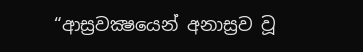“ආස්‍රවක්‍ෂයෙන් අනාස්‍රව වූ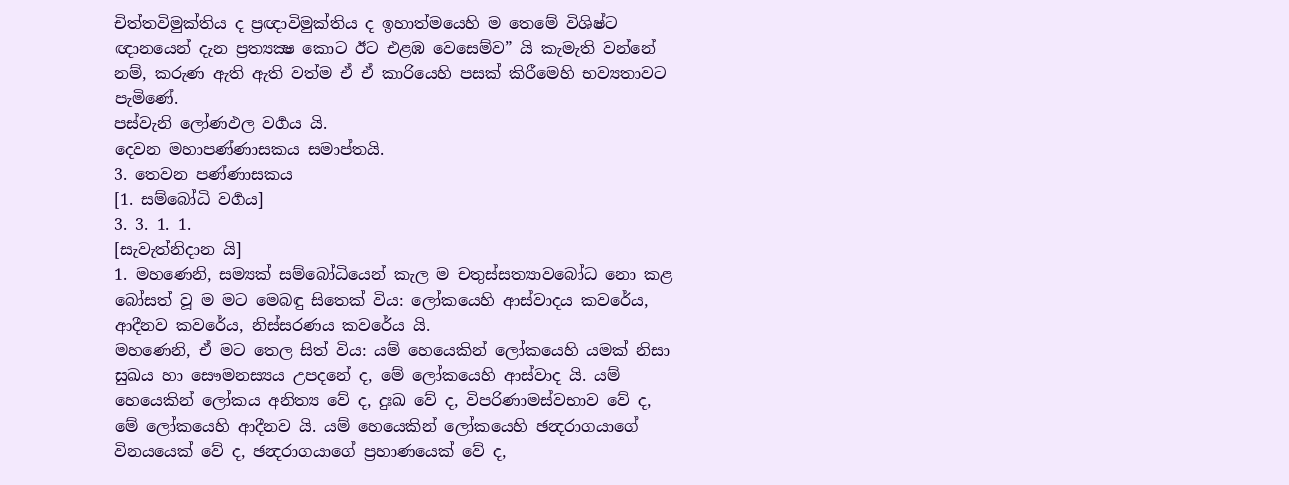චිත්තවිමුක්තිය ද ප්‍රඥාවිමුක්තිය ද ඉහාත්මයෙහි ම තෙමේ විශිෂ්ට ඥානයෙන් දැන ප්‍රත්‍යක්‍ෂ කොට ඊට එළඹ වෙසෙම්ව” යි කැමැති වන්නේ නම්, කරුණ ඇති ඇති වත්ම ඒ ඒ කාරියෙහි පසක් කිරීමෙහි භව්‍යතාවට පැමිණේ.
පස්වැනි ලෝණඵල වර්‍ගය යි.
දෙවන මහාපණ්ණාසකය සමාප්තයි.
3. තෙවන පණ්ණාසකය
[1. සම්බෝධි වර්‍ගය]
3. 3. 1. 1.
[සැවැත්නිදාන යි]
1. මහණෙනි, සම්‍යක් සම්බෝධියෙන් කැල ම චතුස්සත්‍යාවබෝධ නො කළ බෝසත් වූ ම මට මෙබඳු සිතෙක් විය: ලෝකයෙහි ආස්වාදය කවරේය, ආදීනව කවරේය, නිස්සරණය කවරේය යි.
මහණෙනි, ඒ මට තෙල සිත් විය: යම් හෙයෙකින් ලෝකයෙහි යමක් නිසා සුඛය හා සෞමනස්‍යය උපදනේ ද, මේ ලෝකයෙහි ආස්වාද යි. යම් හෙයෙකින් ලෝකය අනිත්‍ය වේ ද, දුඃඛ වේ ද, විපරිණාමස්වභාව වේ ද, මේ ලෝකයෙහි ආදීනව යි. යම් හෙයෙකින් ලෝකයෙහි ඡන්‍දරාගයාගේ විනයයෙක් වේ ද, ඡන්‍දරාගයාගේ ප්‍රහාණයෙක් වේ ද,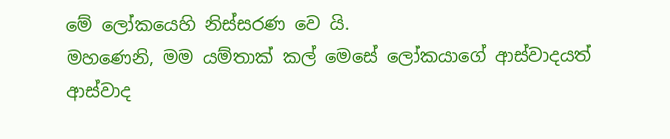මේ ලෝකයෙහි නිස්සරණ වෙ යි.
මහණෙනි, මම යම්තාක් කල් මෙසේ ලෝකයාගේ ආස්වාදයත් ආස්වාද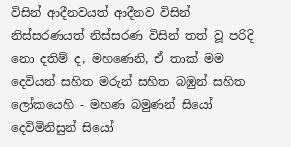විසින් ආදීනවයත් ආදීනව විසින් නිස්සරණයත් නිස්සරණ විසින් තත් වූ පරිදි නො දතිම් ද, මහණෙනි, ඒ තාක් මම දෙවියන් සහිත මරුන් සහිත බඹුන් සහිත ලෝකයෙහි - මහණ බමුණන් සියෝ දෙවිමිනිසුන් සියෝ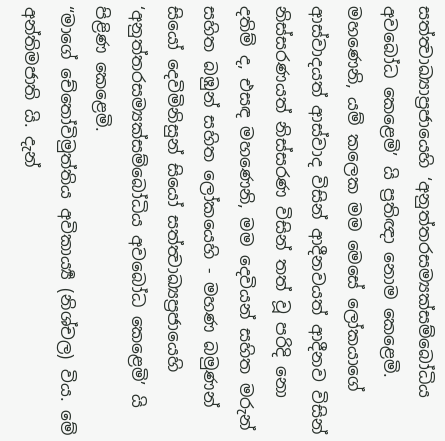සත්ත්‍වාඛ්‍යාප්‍රජායෙහි ‘අනුත්තරසම්‍යක්සම්බෝධිය අවබෝධ කෙළෙමි’ යි ප්‍රතිඥා නොම කෙළෙමි.
මහණෙනි, යම් කලෙක මම මෙසේ ලෝකයාගේ ආස්වාදයත් ආස්වාද විසින් ආදීනවයත් ආදීනව විසින් නිස්සරණයත් නිස්සරණ විසින් තත් වූ පරිදි නො දතිම් ද, එසඳ මහණෙනි, මම දෙවියන් සහිත මරුන් සහිත බඹුන් සහිත ලෝකයෙහි - මහණ බමුණන් සියෝ දෙවිමිනිසුන් සියෝ සත්ත්‍වාඛ්‍යප්‍රජායෙහි ‘අනුත්තරසම්‍යක්සම්බෝධිය අවබෝධ කෙළෙමි’ යි පිළිණ කෙළෙමි.
“මාගේ චේතෝවිමුත්තිය අවිකාර්‍ය්‍ය (නිශ්චල) විය. මේ අන්තිමජාති යි. දැන්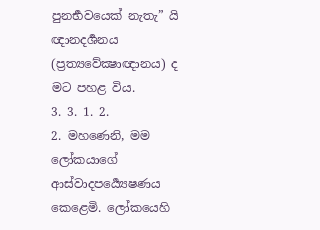පුනර්‍භවයෙක් නැතැ” යි ඥානදර්‍ශනය (ප්‍රත්‍යවේක්‍ෂාඥානය) ද මට පහළ විය.
3. 3. 1. 2.
2. මහණෙනි, මම ලෝකයාගේ ආස්වාදපර්‍ය්‍යෙෂණය කෙළෙමි. ලෝකයෙහි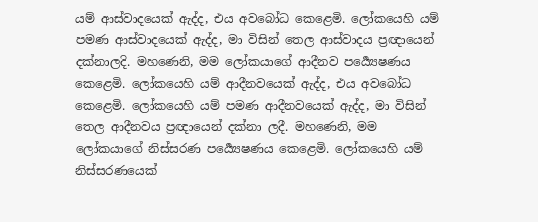යම් ආස්වාදයෙක් ඇද්ද, එය අවබෝධ කෙළෙමි. ලෝකයෙහි යම් පමණ ආස්වාදයෙක් ඇද්ද, මා විසින් තෙල ආස්වාදය ප්‍රඥායෙන් දක්නාලදි. මහණෙනි, මම ලෝකයාගේ ආදීනව පර්‍ය්‍යෙෂණය කෙළෙමි. ලෝකයෙහි යම් ආදීනවයෙක් ඇද්ද, එය අවබෝධ කෙළෙමි. ලෝකයෙහි යම් පමණ ආදීනවයෙක් ඇද්ද, මා විසින් තෙල ආදීනවය ප්‍රඥායෙන් දක්නා ලදී. මහණෙනි, මම ලෝකයාගේ නිස්සරණ පර්‍ය්‍යෙෂණය කෙළෙමි. ලෝකයෙහි යම් නිස්සරණයෙක්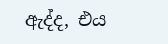ඇද්ද, එය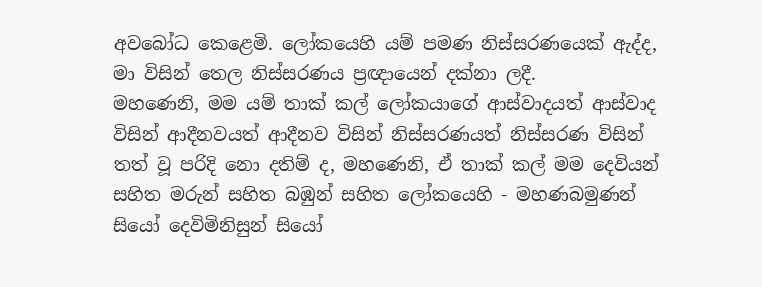අවබෝධ කෙළෙමි. ලෝකයෙහි යම් පමණ නිස්සරණයෙක් ඇද්ද, මා විසින් තෙල නිස්සරණය ප්‍රඥායෙන් දක්නා ලදී.
මහණෙනි, මම යම් තාක් කල් ලෝකයාගේ ආස්වාදයත් ආස්වාද විසින් ආදීනවයත් ආදීනව විසින් නිස්සරණයත් නිස්සරණ විසින් තත් වූ පරිදි නො දතිම් ද, මහණෙනි, ඒ තාක් කල් මම දෙවියන් සහිත මරුන් සහිත බඹුන් සහිත ලෝකයෙහි - මහණබමුණන් සියෝ දෙවිමිනිසුන් සියෝ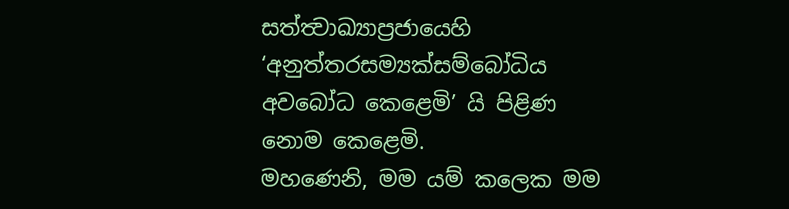සත්ත්‍වාඛ්‍යාප්‍රජායෙහි ‘අනුත්තරසම්‍යක්සම්බෝධිය අවබෝධ කෙළෙමි’ යි පිළිණ නොම කෙළෙමි.
මහණෙනි, මම යම් කලෙක මම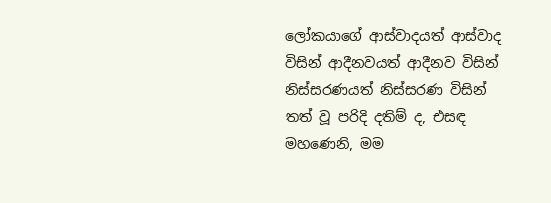ලෝකයාගේ ආස්වාදයත් ආස්වාද විසින් ආදීනවයත් ආදීනව විසින් නිස්සරණයත් නිස්සරණ විසින් තත් වූ පරිදි දතිම් ද, එසඳ මහණෙනි, මම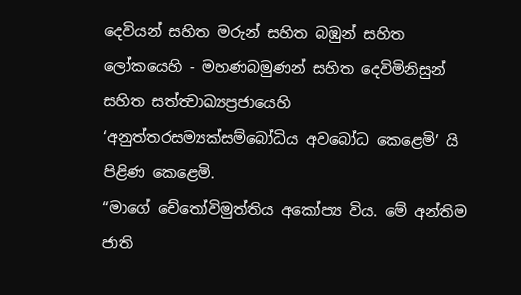දෙවියන් සහිත මරුන් සහිත බඹුන් සහිත ලෝකයෙහි - මහණබමුණන් සහිත දෙවිමිනිසුන් සහිත සත්ත්‍වාඛ්‍යප්‍රජායෙහි ‘අනුත්තරසම්‍යක්සම්බෝධිය අවබෝධ කෙළෙමි’ යි පිළිණ කෙළෙමි.
“මාගේ චේතෝවිමුත්තිය අකෝප්‍ය විය. මේ අන්තිම ජාති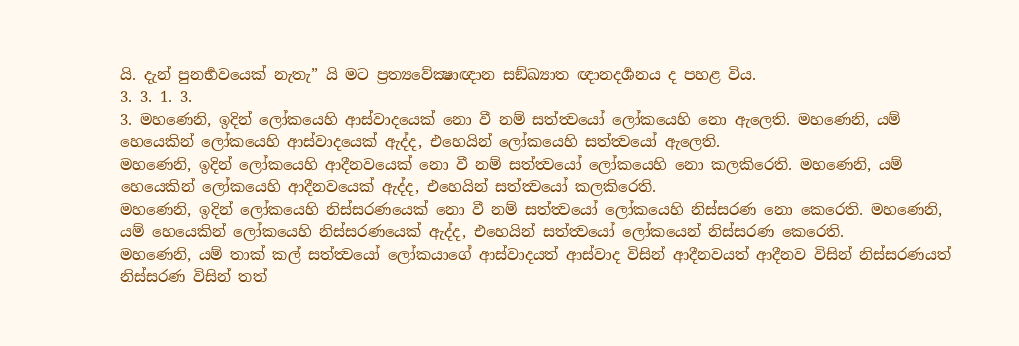යි. දැන් පුනර්‍භවයෙක් නැතැ” යි මට ප්‍රත්‍යවේක්‍ෂාඥාන සඞ්ඛ්‍යාත ඥානදර්‍ශනය ද පහළ විය.
3. 3. 1. 3.
3. මහණෙනි, ඉදින් ලෝකයෙහි ආස්වාදයෙක් නො වී නම් සත්ත්‍වයෝ ලෝකයෙහි නො ඇලෙති. මහණෙනි, යම් හෙයෙකින් ලෝකයෙහි ආස්වාදයෙක් ඇද්ද, එහෙයින් ලෝකයෙහි සත්ත්‍වයෝ ඇලෙති.
මහණෙනි, ඉදින් ලෝකයෙහි ආදීනවයෙක් නො වී නම් සත්ත්‍වයෝ ලෝකයෙහි නො කලකිරෙති. මහණෙනි, යම් හෙයෙකින් ලෝකයෙහි ආදීනවයෙක් ඇද්ද, එහෙයින් සත්ත්‍වයෝ කලකිරෙති.
මහණෙනි, ඉදින් ලෝකයෙහි නිස්සරණයෙක් නො වී නම් සත්ත්‍වයෝ ලෝකයෙහි නිස්සරණ නො කෙරෙති. මහණෙනි, යම් හෙයෙකින් ලෝකයෙහි නිස්සරණයෙක් ඇද්ද, එහෙයින් සත්ත්‍වයෝ ලෝකයෙන් නිස්සරණ කෙරෙති.
මහණෙනි, යම් තාක් කල් සත්ත්‍වයෝ ලෝකයාගේ ආස්වාදයත් ආස්වාද විසින් ආදීනවයත් ආදීනව විසින් නිස්සරණයත් නිස්සරණ විසින් තත්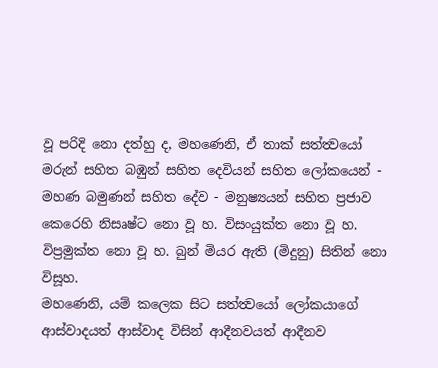වූ පරිදි නො දත්හු ද, මහණෙනි, ඒ තාක් සත්ත්‍වයෝ මරුන් සහිත බඹුන් සහිත දෙවියන් සහිත ලෝකයෙන් - මහණ බමුණන් සහිත දේව - මනුෂ්‍යයන් සහිත ප්‍රජාව කෙරෙහි නිසෘෂ්ට නො වූ හ. විසංයුක්ත නො වූ හ. විප්‍රමුක්ත නො වූ හ. බුන් මියර ඇති (මිදුනු) සිතින් නො විසූහ.
මහණෙනි, යම් කලෙක සිට සත්ත්‍වයෝ ලෝකයාගේ ආස්වාදයත් ආස්වාද විසින් ආදීනවයත් ආදීනව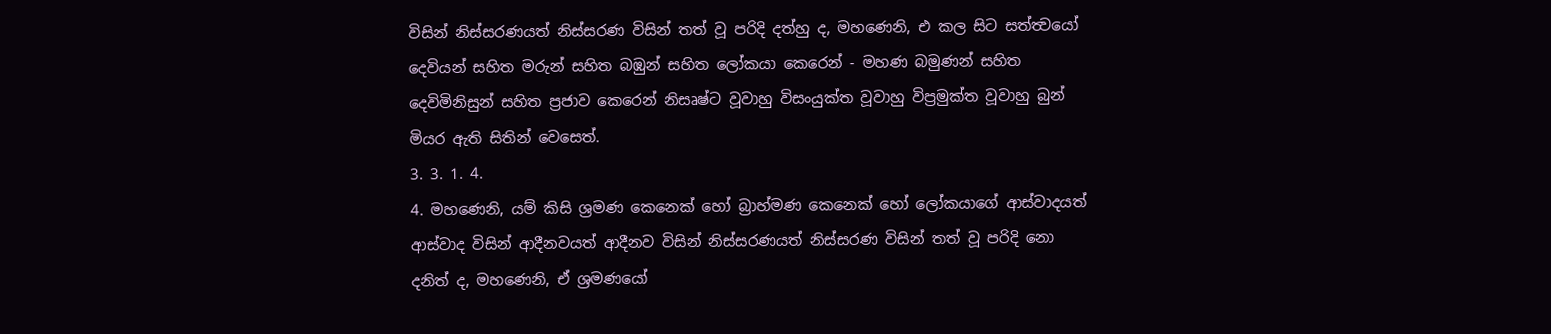විසින් නිස්සරණයත් නිස්සරණ විසින් තත් වූ පරිදි දත්හු ද, මහණෙනි, එ කල සිට සත්ත්‍වයෝ දෙවියන් සහිත මරුන් සහිත බඹුන් සහිත ලෝකයා කෙරෙන් - මහණ බමුණන් සහිත දෙවිමිනිසුන් සහිත ප්‍රජාව කෙරෙන් නිසෘෂ්ට වූවාහු විසංයුක්ත වූවාහු විප්‍රමුක්ත වූවාහු බුන් මියර ඇති සිතින් වෙසෙත්.
3. 3. 1. 4.
4. මහණෙනි, යම් කිසි ශ්‍රමණ කෙනෙක් හෝ බ්‍රාහ්මණ කෙනෙක් හෝ ලෝකයාගේ ආස්වාදයත් ආස්වාද විසින් ආදීනවයත් ආදීනව විසින් නිස්සරණයත් නිස්සරණ විසින් තත් වූ පරිදි නො දනිත් ද, මහණෙනි, ඒ ශ්‍රමණයෝ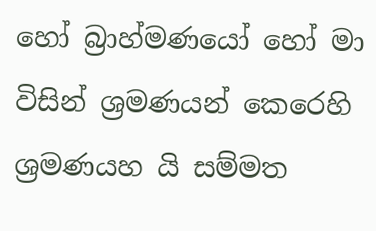හෝ බ්‍රාහ්මණයෝ හෝ මා විසින් ශ්‍රමණයන් කෙරෙහි ශ්‍රමණයහ යි සම්මත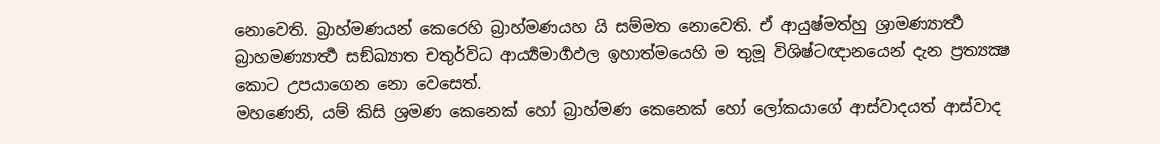නොවෙති. බ්‍රාහ්මණයන් කෙරෙහි බ්‍රාහ්මණයහ යි සම්මත නොවෙති. ඒ ආයුෂ්මත්හු ශ්‍රාමණ්‍යාර්‍ත්‍ථ බ්‍රාහමණ්‍යාර්‍ත්‍ථ සඞ්ඛ්‍යාත චතුර්විධ ආර්‍ය්‍යමාර්‍ගඵල ඉහාත්මයෙහි ම තුමූ විශිෂ්ටඥානයෙන් දැන ප්‍රත්‍යක්‍ෂ කොට උපයාගෙන නො වෙසෙත්.
මහණෙනි, යම් කිසි ශ්‍රමණ කෙනෙක් හෝ බ්‍රාහ්මණ කෙනෙක් හෝ ලෝකයාගේ ආස්වාදයත් ආස්වාද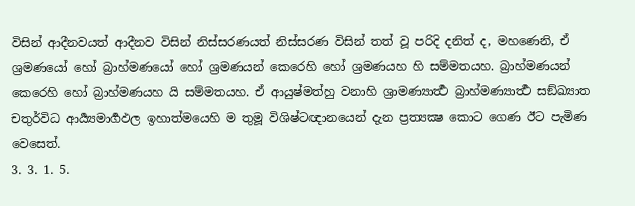විසින් ආදීනවයත් ආදීනව විසින් නිස්සරණයත් නිස්සරණ විසින් තත් වූ පරිදි දනිත් ද, මහණෙනි, ඒ ශ්‍රමණයෝ හෝ බ්‍රාහ්මණයෝ හෝ ශ්‍රමණයන් කෙරෙහි හෝ ශ්‍රමණයහ හි සම්මතයහ. බ්‍රාහ්මණයන් කෙරෙහි හෝ බ්‍රාහ්මණයහ යි සම්මතයහ. ඒ ආයුෂ්මත්හු වනාහි ශ්‍රාමණ්‍යාර්‍ත්‍ථ බ්‍රාහ්මණ්‍යාර්‍ත්‍ථ සඞ්ඛ්‍යාත චතුර්විධ ආර්‍ය්‍යමාර්‍ගඵල ඉහාත්මයෙහි ම තුමූ විශිෂ්ටඥානයෙන් දැන ප්‍රත්‍යක්‍ෂ කොට ගෙණ ඊට පැමිණ වෙසෙත්.
3. 3. 1. 5.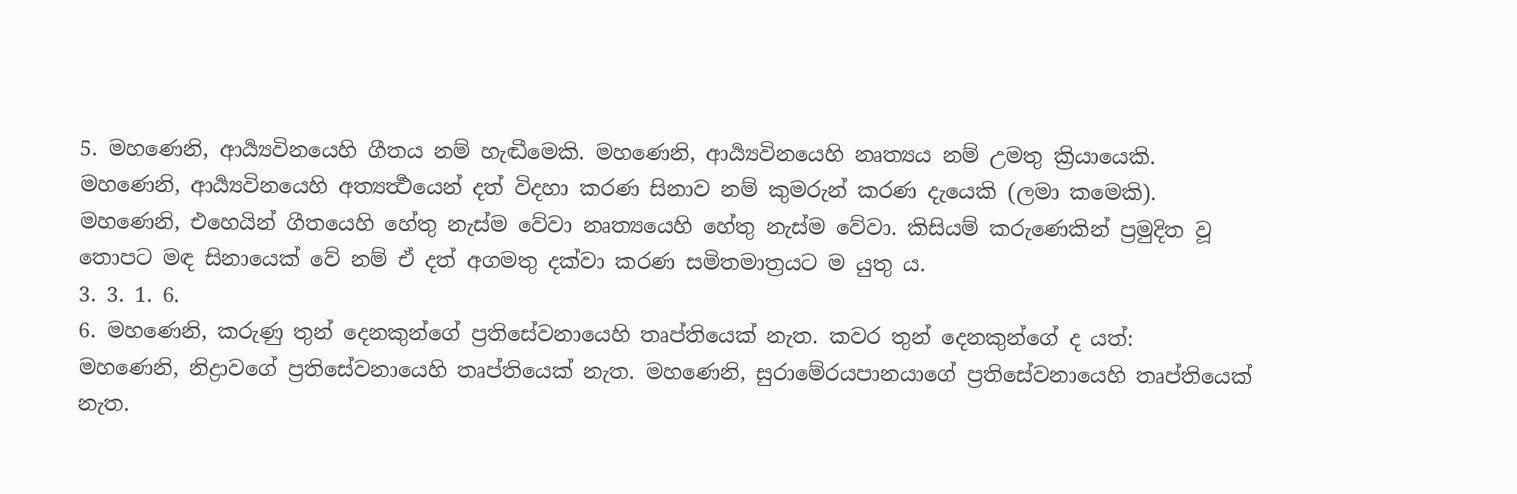5. මහණෙනි, ආර්‍ය්‍යවිනයෙහි ගීතය නම් හැඬීමෙකි. මහණෙනි, ආර්‍ය්‍යවිනයෙහි නෘත්‍යය නම් උමතු ක්‍රියායෙකි. මහණෙනි, ආර්‍ය්‍යවිනයෙහි අත්‍යර්‍ත්‍ථයෙන් දත් විදහා කරණ සිනාව නම් කුමරුන් කරණ දැයෙකි (ලමා කමෙකි).
මහණෙනි, එහෙයින් ගීතයෙහි හේතු නැස්ම වේවා නෘත්‍යයෙහි හේතු නැස්ම වේවා. කිසියම් කරුණෙකින් ප්‍රමුදිත වූ තොපට මඳ සිනායෙක් වේ නම් ඒ දත් අගමතු දක්වා කරණ සමිතමාත්‍රයට ම යුතු ය.
3. 3. 1. 6.
6. මහණෙනි, කරුණු තුන් දෙනකුන්ගේ ප්‍රතිසේවනායෙහි තෘප්තියෙක් නැත. කවර තුන් දෙනකුන්ගේ ද යත්:
මහණෙනි, නිද්‍රාවගේ ප්‍රතිසේවනායෙහි තෘප්තියෙක් නැත. මහණෙනි, සුරාමේරයපානයාගේ ප්‍රතිසේවනායෙහි තෘප්තියෙක් නැත.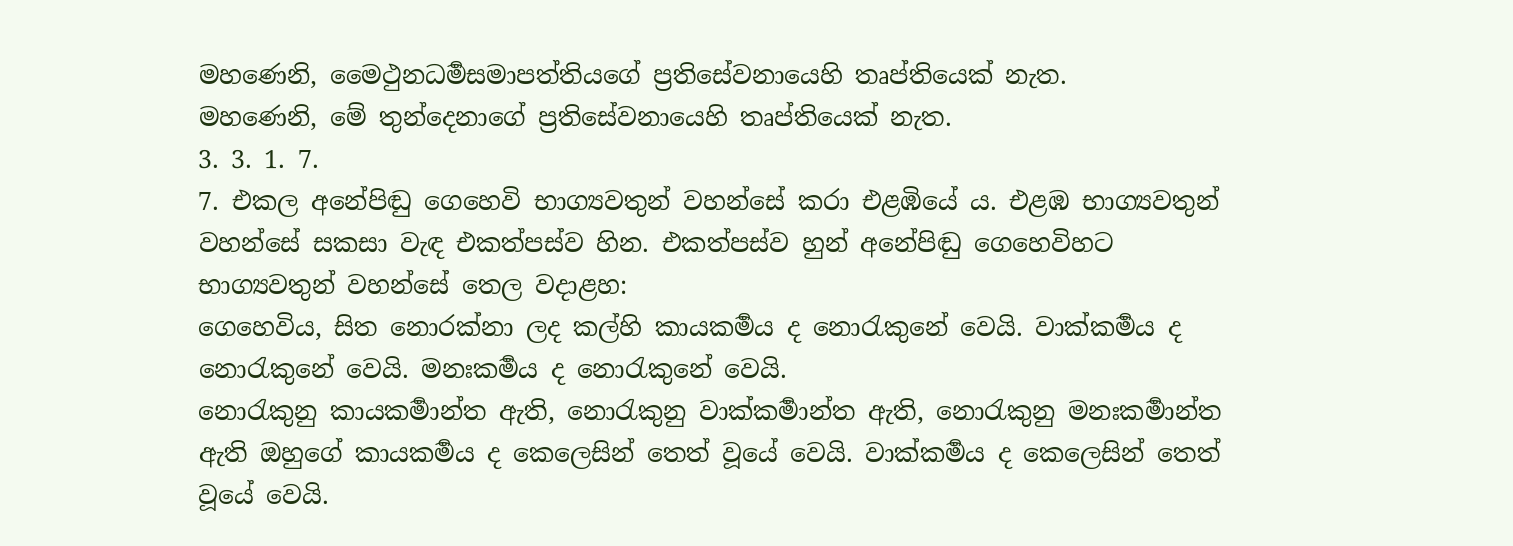මහණෙනි, මෛථුනධර්‍මසමාපත්තියගේ ප්‍රතිසේවනායෙහි තෘප්තියෙක් නැත.
මහණෙනි, මේ තුන්දෙනාගේ ප්‍රතිසේවනායෙහි තෘප්තියෙක් නැත.
3. 3. 1. 7.
7. එකල අනේපිඬු ගෙහෙවි භාග්‍යවතුන් වහන්සේ කරා එළඹියේ ය. එළඹ භාග්‍යවතුන් වහන්සේ සකසා වැඳ එකත්පස්ව හින. එකත්පස්ව හුන් අනේපිඬු ගෙහෙවිහට භාග්‍යවතුන් වහන්සේ තෙල වදාළහ:
ගෙහෙවිය, සිත නොරක්නා ලද කල්හි කායකර්‍මය ද නොරැකුනේ වෙයි. වාක්කර්‍මය ද නොරැකුනේ වෙයි. මනඃකර්‍මය ද නොරැකුනේ වෙයි.
නොරැකුනු කායකර්‍මාන්ත ඇති, නොරැකුනු වාක්කර්‍මාන්ත ඇති, නොරැකුනු මනඃකර්‍මාන්ත ඇති ඔහුගේ කායකර්‍මය ද කෙලෙසින් තෙත් වූයේ වෙයි. වාක්කර්‍මය ද කෙලෙසින් තෙත් වූයේ වෙයි.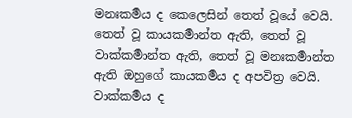මනඃකර්‍මය ද කෙලෙසින් තෙත් වූයේ වෙයි. තෙත් වූ කායකර්‍මාන්ත ඇති, තෙත් වූ වාක්කර්‍මාන්ත ඇති, තෙත් වූ මනඃකර්‍මාන්ත ඇති ඔහුගේ කායකර්‍මය ද අපවිත්‍ර වෙයි. වාක්කර්‍මය ද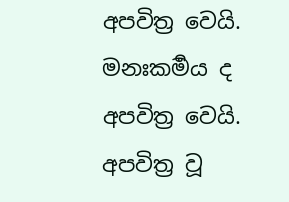අපවිත්‍ර වෙයි. මනඃකර්‍මය ද අපවිත්‍ර වෙයි. අපවිත්‍ර වූ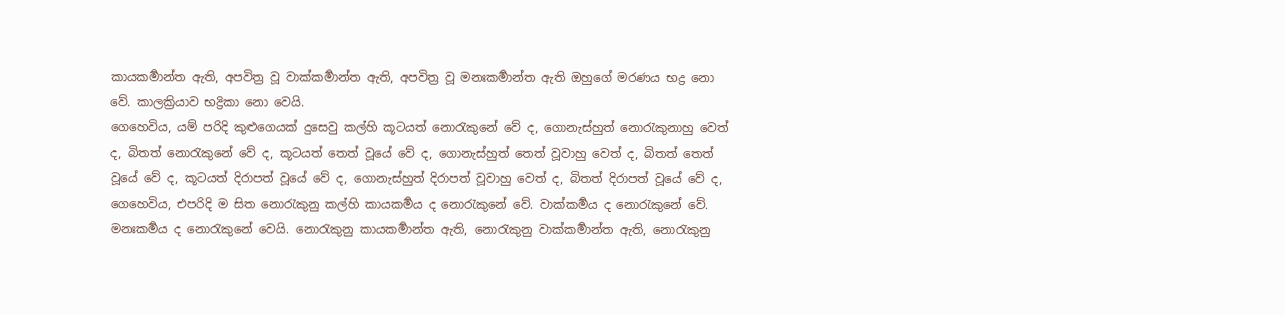කායකර්‍මාන්ත ඇති, අපවිත්‍ර වූ වාක්කර්‍මාන්ත ඇති, අපවිත්‍ර වූ මනඃකර්‍මාන්ත ඇති ඔහුගේ මරණය භද්‍ර නො වේ. කාලක්‍රියාව භද්‍රිකා නො වෙයි.
ගෙහෙවිය, යම් පරිදි කුළුගෙයක් දුසෙවු කල්හි කූටයත් නොරැකුනේ වේ ද, ගොනැස්හුත් නොරැකුනාහු වෙත් ද, බිතත් නොරැකුනේ වේ ද, කූටයත් තෙත් වූයේ වේ ද, ගොනැස්හුත් තෙත් වූවාහු වෙත් ද, බිතත් තෙත් වූයේ වේ ද, කූටයත් දිරාපත් වූයේ වේ ද, ගොනැස්හුත් දිරාපත් වූවාහු වෙත් ද, බිතත් දිරාපත් වූයේ වේ ද,
ගෙහෙවිය, එපරිදි ම සිත නොරැකුනු කල්හි කායකර්‍මය ද නොරැකුනේ වේ. වාක්කර්‍මය ද නොරැකුනේ වේ. මනඃකර්‍මය ද නොරැකුනේ වෙයි. නොරැකුනු කායකර්‍මාන්ත ඇති, නොරැකුනු වාක්කර්‍මාන්ත ඇති, නොරැකුනු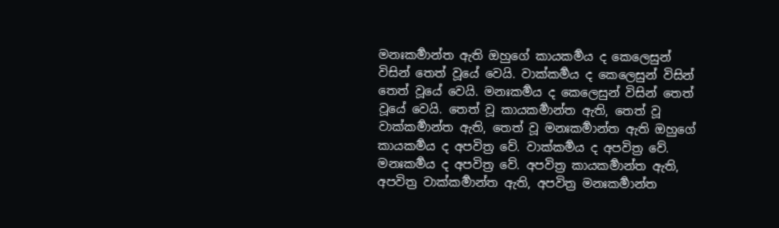මනඃකර්‍මාන්ත ඇති ඔහුගේ කායකර්‍මය ද කෙලෙසුන් විසින් තෙත් වූයේ වෙයි. වාක්කර්‍මය ද කෙලෙසුන් විසින් තෙත් වූයේ වෙයි. මනඃකර්‍මය ද කෙලෙසුන් විසින් තෙත් වූයේ වෙයි. තෙත් වූ කායකර්‍මාන්ත ඇති, තෙත් වූ වාක්කර්‍මාන්ත ඇති, තෙත් වූ මනඃකර්‍මාන්ත ඇති ඔහුගේ කායකර්‍මය ද අපවිත්‍ර වේ. වාක්කර්‍මය ද අපවිත්‍ර වේ. මනඃකර්‍මය ද අපවිත්‍ර වේ. අපවිත්‍ර කායකර්‍මාන්ත ඇති, අපවිත්‍ර වාක්කර්‍මාන්ත ඇති, අපවිත්‍ර මනඃකර්‍මාන්ත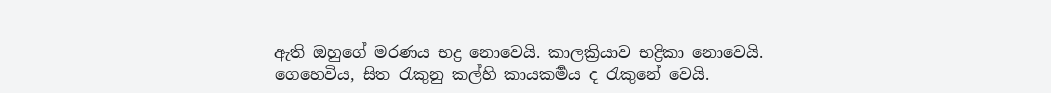ඇති ඔහුගේ මරණය භද්‍ර නොවෙයි. කාලක්‍රියාව භද්‍රිකා නොවෙයි.
ගෙහෙවිය, සිත රැකුනු කල්හි කායකර්‍මය ද රැකුනේ වෙයි.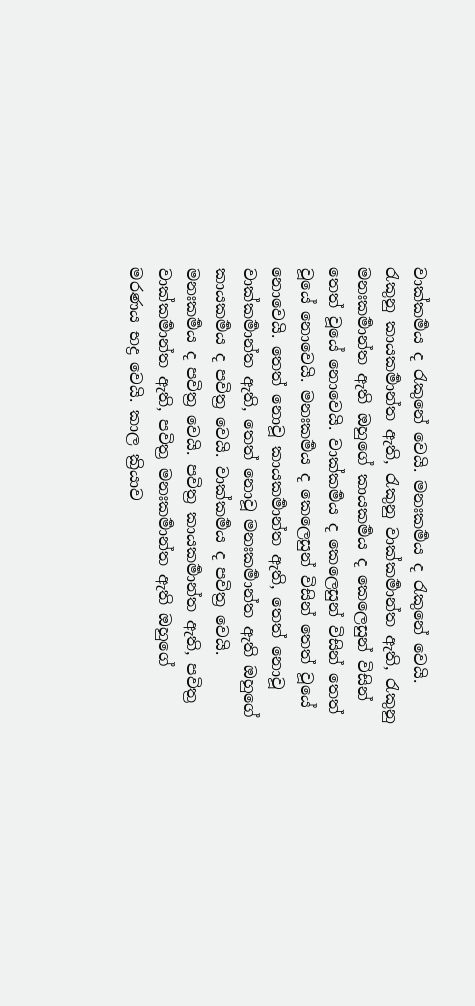වාක්කර්‍මය ද රැකුනේ වෙයි. මනඃකර්‍මය ද රැකුනේ වෙයි. රැකුනු කායකර්‍මාන්ත ඇති, රැකුනු වාක්කර්‍මාන්ත ඇති, රැකුනු මනඃකර්‍මාන්ත ඇති ඔහුගේ කායකර්‍මය ද කෙලෙසුන් විසින් තෙත් වූයේ නොවෙයි. වාක්කර්‍මය ද කෙලෙසුන් විසින් තෙත් වූයේ නොවෙයි. මනඃකර්‍මය ද කෙලෙසුන් විසින් තෙත් වූයේ නොවෙයි. තෙත් නොවූ කායකර්‍මාන්ත ඇති, තෙත් නොවූ වාක්කර්‍මාන්ත ඇති, තෙත් නොවූ මනඃකර්‍මාන්ත ඇති ඔහුගේ කායකර්‍මය ද පවිත්‍ර වෙයි. වාක්කර්‍මය ද පවිත්‍ර වෙයි. මනඃකර්‍මය ද පවිත්‍ර වෙයි. පවිත්‍ර කායකර්‍මාන්ත ඇති, පවිත්‍ර වාක්කර්‍මාන්ත ඇති, පවිත්‍ර මනඃකර්‍මාන්ත ඇති ඔහුගේ මරණය භද්‍ර වෙයි. කාල ක්‍රියාව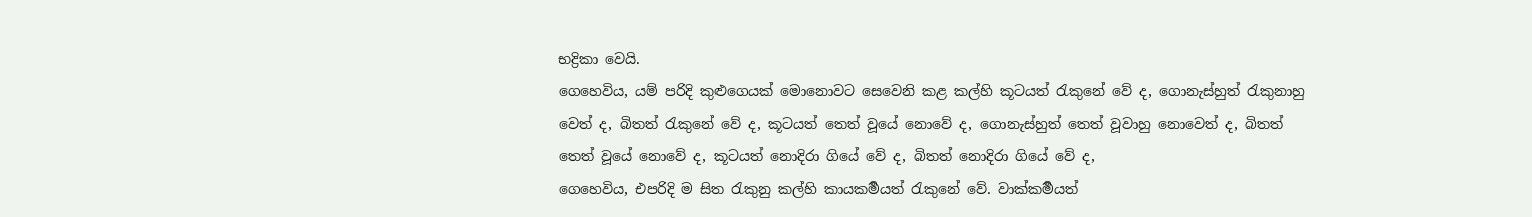භද්‍රිකා වෙයි.
ගෙහෙවිය, යම් පරිදි කුළුගෙයක් මොනොවට සෙවෙනි කළ කල්හි කූටයත් රැකුනේ වේ ද, ගොනැස්හුත් රැකුනාහු වෙත් ද, බිතත් රැකුනේ වේ ද, කූටයත් තෙත් වූයේ නොවේ ද, ගොනැස්හුත් තෙත් වූවාහු නොවෙත් ද, බිතත් තෙත් වූයේ නොවේ ද, කූටයත් නොදිරා ගියේ වේ ද, බිතත් නොදිරා ගියේ වේ ද,
ගෙහෙවිය, එපරිදි ම සිත රැකුනු කල්හි කායකර්‍මයත් රැකුනේ වේ. වාක්කර්‍මයත්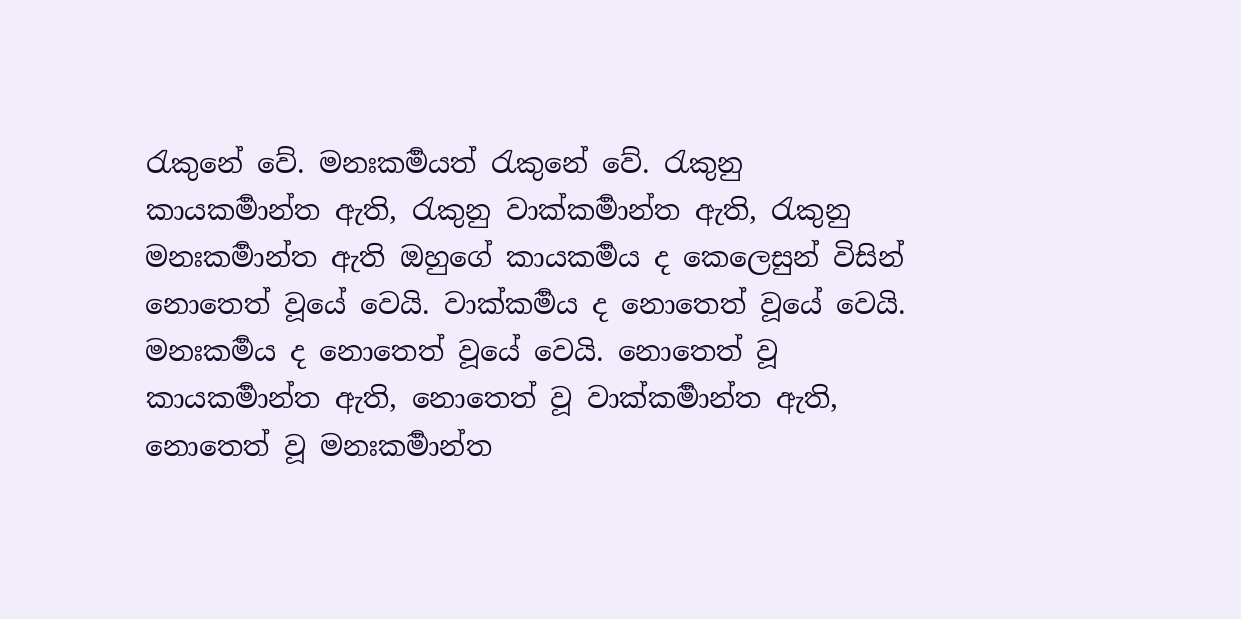රැකුනේ වේ. මනඃකර්‍මයත් රැකුනේ වේ. රැකුනු කායකර්‍මාන්ත ඇති, රැකුනු වාක්කර්‍මාන්ත ඇති, රැකුනු මනඃකර්‍මාන්ත ඇති ඔහුගේ කායකර්‍මය ද කෙලෙසුන් විසින් නොතෙත් වූයේ වෙයි. වාක්කර්‍මය ද නොතෙත් වූයේ වෙයි. මනඃකර්‍මය ද නොතෙත් වූයේ වෙයි. නොතෙත් වූ කායකර්‍මාන්ත ඇති, නොතෙත් වූ වාක්කර්‍මාන්ත ඇති, නොතෙත් වූ මනඃකර්‍මාන්ත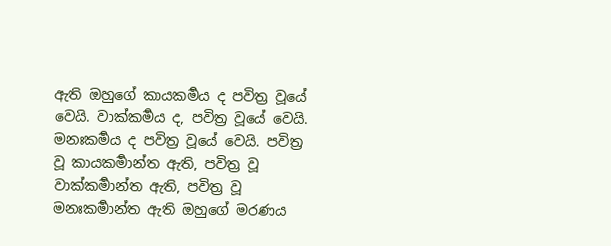ඇති ඔහුගේ කායකර්‍මය ද පවිත්‍ර වූයේ වෙයි. වාක්කර්‍මය ද, පවිත්‍ර වූයේ වෙයි. මනඃකර්‍මය ද පවිත්‍ර වූයේ වෙයි. පවිත්‍ර වූ කායකර්‍මාන්ත ඇති, පවිත්‍ර වූ වාක්කර්‍මාන්ත ඇති, පවිත්‍ර වූ මනඃකර්‍මාන්ත ඇති ඔහුගේ මරණය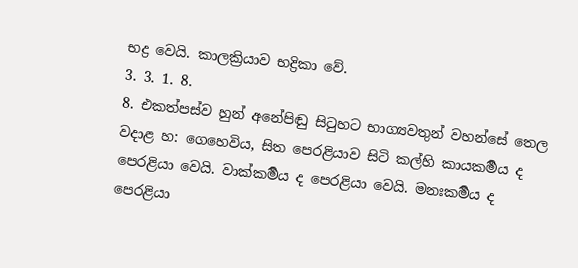භද්‍ර වෙයි. කාලක්‍රියාව භද්‍රිකා වේ.
3. 3. 1. 8.
8. එකත්පස්ව හුන් අනේපිඬු සිටුහට භාග්‍යවතුන් වහන්සේ තෙල වදාළ හ: ගෙහෙවිය, සිත පෙරළියාව සිටි කල්හි කායකර්‍මය ද පෙරළියා වෙයි. වාක්කර්‍මය ද පෙරළියා වෙයි. මනඃකර්‍මය ද පෙරළියා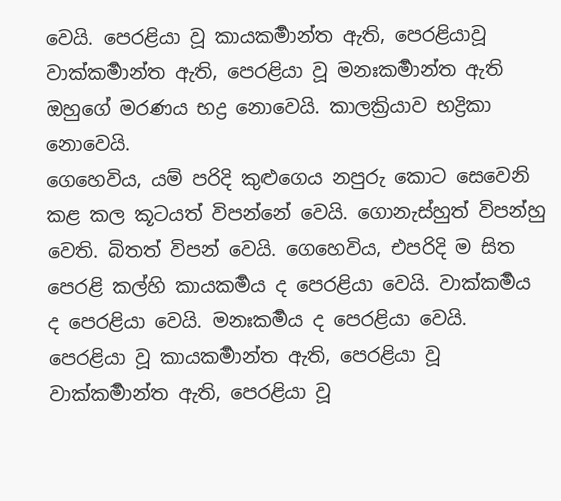වෙයි. පෙරළියා වූ කායකර්‍මාන්ත ඇති, පෙරළියාවූ වාක්කර්‍මාන්ත ඇති, පෙරළියා වූ මනඃකර්‍මාන්ත ඇති ඔහුගේ මරණය භද්‍ර නොවෙයි. කාලක්‍රියාව භද්‍රිකා නොවෙයි.
ගෙහෙවිය, යම් පරිදි කුළුගෙය නපුරු කොට සෙවෙනි කළ කල කූටයත් විපන්නේ වෙයි. ගොනැස්හුත් විපන්හු වෙති. බිතත් විපන් වෙයි. ගෙහෙවිය, එපරිදි ම සිත පෙරළි කල්හි කායකර්‍මය ද පෙරළියා වෙයි. වාක්කර්‍මය ද පෙරළියා වෙයි. මනඃකර්‍මය ද පෙරළියා වෙයි. පෙරළියා වූ කායකර්‍මාන්ත ඇති, පෙරළියා වූ වාක්කර්‍මාන්ත ඇති, පෙරළියා වූ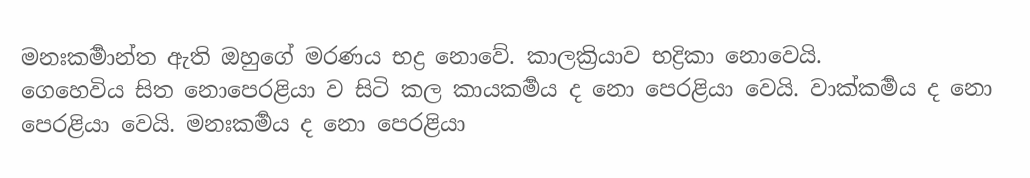මනඃකර්‍මාන්ත ඇති ඔහුගේ මරණය භද්‍ර නොවේ. කාලක්‍රියාව භද්‍රිකා නොවෙයි.
ගෙහෙවිය සිත නොපෙරළියා ව සිටි කල කායකර්‍මය ද නො පෙරළියා වෙයි. වාක්කර්‍මය ද නො පෙරළියා වෙයි. මනඃකර්‍මය ද නො පෙරළියා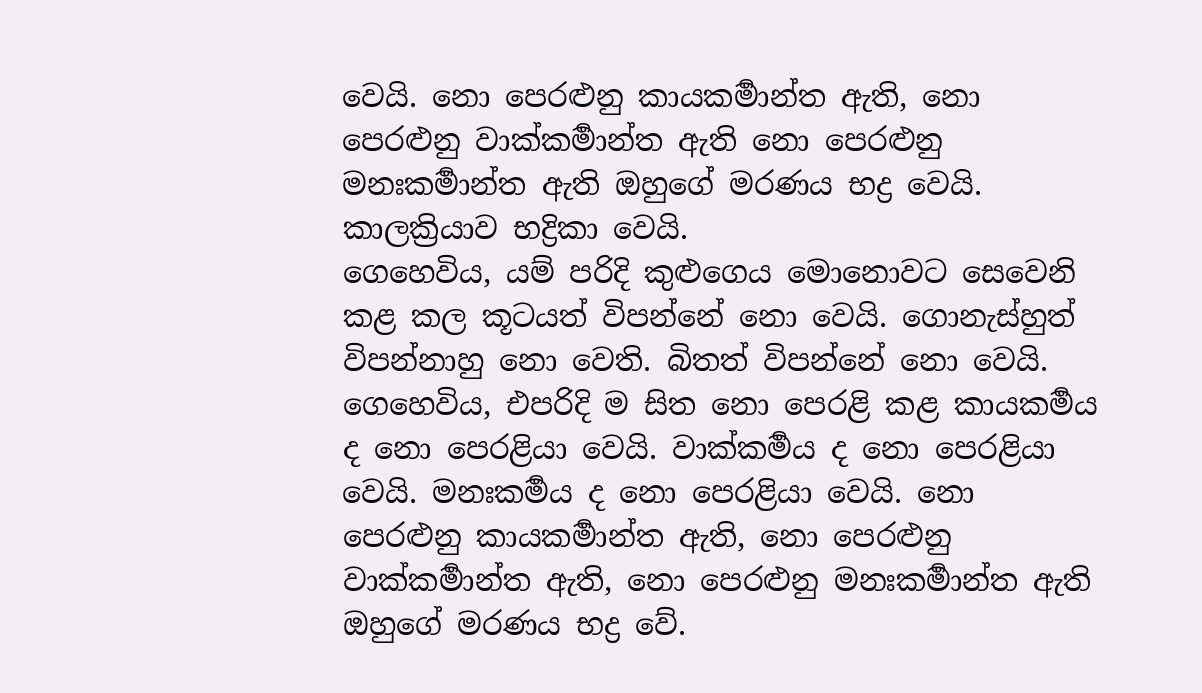වෙයි. නො පෙරළුනු කායකර්‍මාන්ත ඇති, නො පෙරළුනු වාක්කර්‍මාන්ත ඇති නො පෙරළුනු මනඃකර්‍මාන්ත ඇති ඔහුගේ මරණය භද්‍ර වෙයි. කාලක්‍රියාව භද්‍රිකා වෙයි.
ගෙහෙවිය, යම් පරිදි කුළුගෙය මොනොවට සෙවෙනි කළ කල කූටයත් විපන්නේ නො වෙයි. ගොනැස්හුත් විපන්නාහු නො වෙති. බිතත් විපන්නේ නො වෙයි. ගෙහෙවිය, එපරිදි ම සිත නො පෙරළි කළ කායකර්‍මය ද නො පෙරළියා වෙයි. වාක්කර්‍මය ද නො පෙරළියා වෙයි. මනඃකර්‍මය ද නො පෙරළියා වෙයි. නො පෙරළුනු කායකර්‍මාන්ත ඇති, නො පෙරළුනු වාක්කර්‍මාන්ත ඇති, නො පෙරළුනු මනඃකර්‍මාන්ත ඇති ඔහුගේ මරණය භද්‍ර වේ.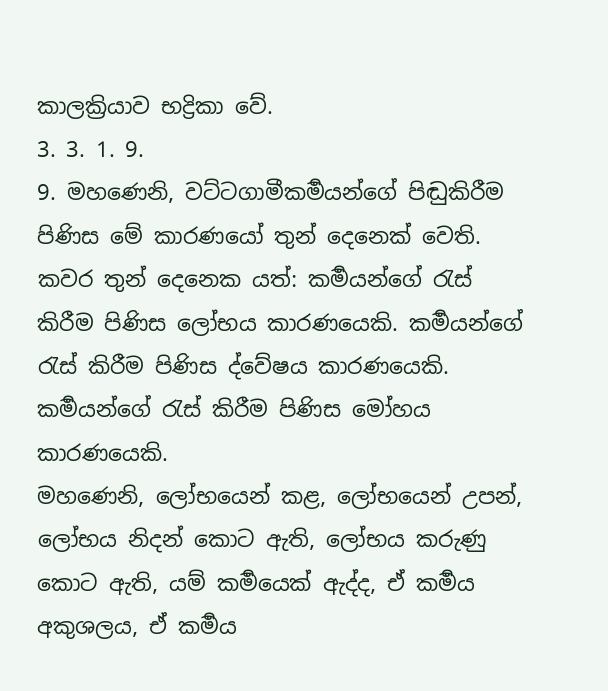කාලක්‍රියාව භද්‍රිකා වේ.
3. 3. 1. 9.
9. මහණෙනි, වට්ටගාමීකර්‍මයන්ගේ පිඬුකිරීම පිණිස මේ කාරණයෝ තුන් දෙනෙක් වෙති. කවර තුන් දෙනෙක යත්: කර්‍මයන්ගේ රැස් කිරීම පිණිස ලෝභය කාරණයෙකි. කර්‍මයන්ගේ රැස් කිරීම පිණිස ද්වේෂය කාරණයෙකි. කර්‍මයන්ගේ රැස් කිරීම පිණිස මෝහය කාරණයෙකි.
මහණෙනි, ලෝභයෙන් කළ, ලෝභයෙන් උපන්, ලෝභය නිදන් කොට ඇති, ලෝභය කරුණු කොට ඇති, යම් කර්‍මයෙක් ඇද්ද, ඒ කර්‍මය අකුශලය, ඒ කර්‍මය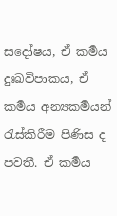සදෝෂය, ඒ කර්‍මය දුඃඛවිපාකය, ඒ කර්‍මය අන්‍යකර්‍මයන් රැස්කිරීම පිණිස ද පවතී. ඒ කර්‍මය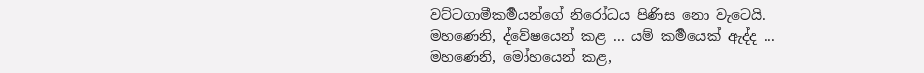වට්ටගාමීකර්‍මයන්ගේ නිරෝධය පිණිස නො වැටෙයි.
මහණෙනි, ද්වේෂයෙන් කළ ... යම් කර්‍මයෙක් ඇද්ද ... මහණෙනි, මෝහයෙන් කළ,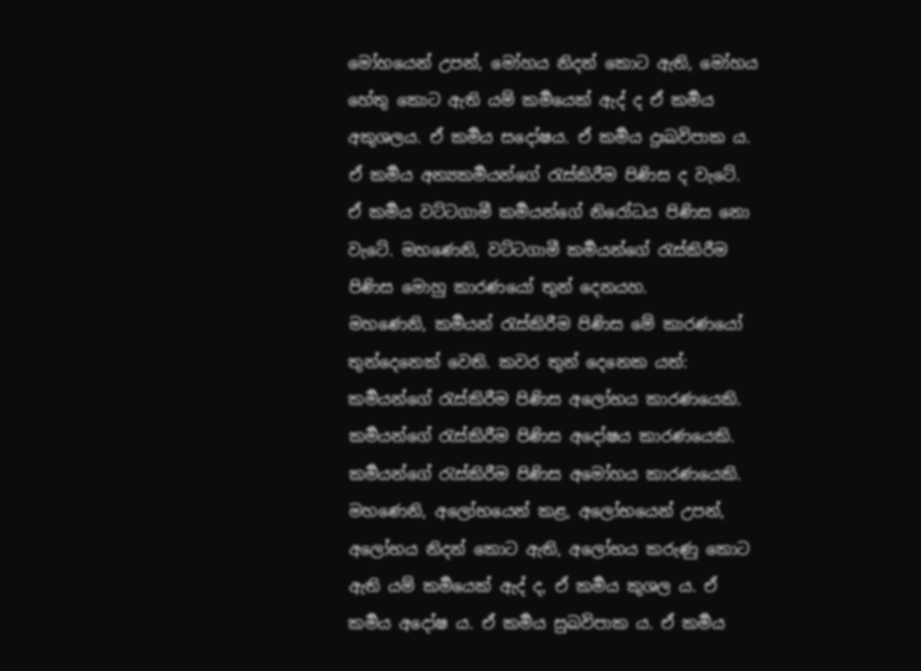මෝහයෙන් උපන්, මෝහය නිදන් කොට ඇති, මෝහය හේතු කොට ඇති යම් කර්‍මයෙක් ඇද් ද ඒ කර්‍මය අකුශලය. ඒ කර්‍මය සදෝෂය. ඒ කර්‍මය දුඃඛවිපාක ය. ඒ කර්‍මය අන්‍යකර්‍මයන්ගේ රැස්කිරීම පිණිස ද වැටේ. ඒ කර්‍මය වට්ටගාමී කර්‍මයන්ගේ නිරෝධය පිණිස නො වැටේ. මහණෙනි, වට්ටගාමී කර්‍මයන්ගේ රැස්කිරීම පිණිස මොහු කාරණයෝ තුන් දෙනයහ.
මහණෙනි, කර්‍මයන් රැස්කිරීම පිණිස මේ කාරණයෝ තුන්දෙනෙක් වෙති. කවර තුන් දෙනෙක යත්: කර්‍මයන්ගේ රැස්කිරීම පිණිස අලෝභය කාරණයෙකි. කර්‍මයන්ගේ රැස්කිරීම පිණිස අදෝෂය කාරණයෙකි. කර්‍මයන්ගේ රැස්කිරීම පිණිස අමෝහය කාරණයෙකි.
මහණෙනි, අලෝභයෙන් කළ, අලෝභයෙන් උපන්, අලෝභය නිදන් කොට ඇති, අලෝභය කරුණු කොට ඇති යම් කර්‍මයෙක් ඇද් ද, ඒ කර්‍මය කුශල ය. ඒ කර්‍මය අදෝෂ ය. ඒ කර්‍මය සුඛවිපාක ය. ඒ කර්‍මය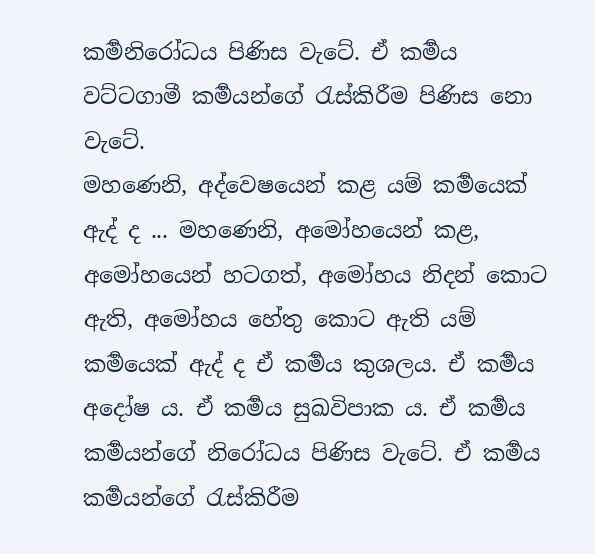කර්‍මනිරෝධය පිණිස වැටේ. ඒ කර්‍මය වට්ටගාමී කර්‍මයන්ගේ රැස්කිරීම පිණිස නො වැටේ.
මහණෙනි, අද්වෙෂයෙන් කළ යම් කර්‍මයෙක් ඇද් ද ... මහණෙනි, අමෝහයෙන් කළ, අමෝහයෙන් හටගත්, අමෝහය නිදන් කොට ඇති, අමෝහය හේතු කොට ඇති යම් කර්‍මයෙක් ඇද් ද ඒ කර්‍මය කුශලය. ඒ කර්‍මය අදෝෂ ය. ඒ කර්‍මය සුඛවිපාක ය. ඒ කර්‍මය කර්‍මයන්ගේ නිරෝධය පිණිස වැටේ. ඒ කර්‍මය කර්‍මයන්ගේ රැස්කිරීම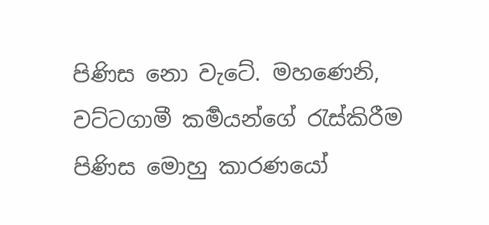පිණිස නො වැටේ. මහණෙනි, වට්ටගාමී කර්‍මයන්ගේ රැස්කිරීම පිණිස මොහු කාරණයෝ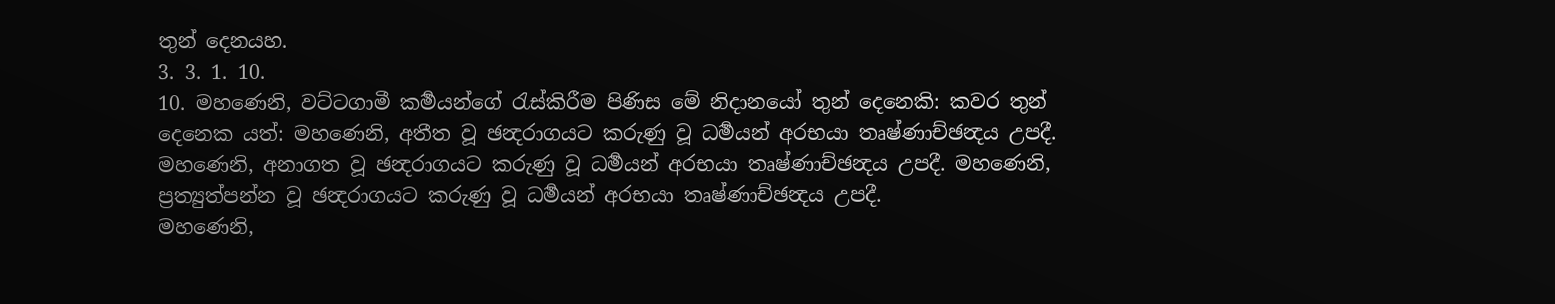තුන් දෙනයහ.
3. 3. 1. 10.
10. මහණෙනි, වට්ටගාමී කර්‍මයන්ගේ රැස්කිරීම පිණිස මේ නිදානයෝ තුන් දෙනෙකි: කවර තුන් දෙනෙක යත්: මහණෙනි, අතීත වූ ඡන්‍දරාගයට කරුණු වූ ධර්‍මයන් අරභයා තෘෂ්ණාච්ඡන්‍දය උපදී. මහණෙනි, අනාගත වූ ඡන්‍දරාගයට කරුණු වූ ධර්‍මයන් අරභයා තෘෂ්ණාච්ඡන්‍දය උපදී. මහණෙනි, ප්‍රත්‍යුත්පන්න වූ ඡන්‍දරාගයට කරුණු වූ ධර්‍මයන් අරභයා තෘෂ්ණාච්ඡන්‍දය උපදී.
මහණෙනි,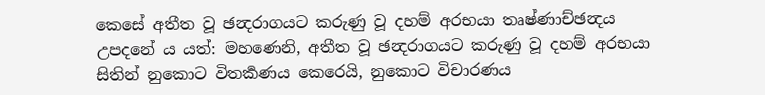කෙසේ අතීත වූ ඡන්‍දරාගයට කරුණු වූ දහම් අරභයා තෘෂ්ණාච්ඡන්‍දය උපදනේ ය යත්: මහණෙනි, අතීත වූ ඡන්‍දරාගයට කරුණු වූ දහම් අරභයා සිතින් නුකොට විතර්‍කණය කෙරෙයි, නුකොට විචාරණය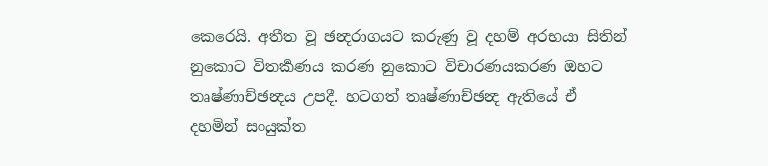කෙරෙයි. අතීත වූ ඡන්‍දරාගයට කරුණු වූ දහම් අරභයා සිතින් නුකොට විතර්‍කණය කරණ නුකොට විචාරණයකරණ ඔහට තෘෂ්ණාච්ඡන්‍දය උපදී. හටගත් තෘෂ්ණාච්ඡන්‍ද ඇතියේ ඒ දහමින් සංයුක්ත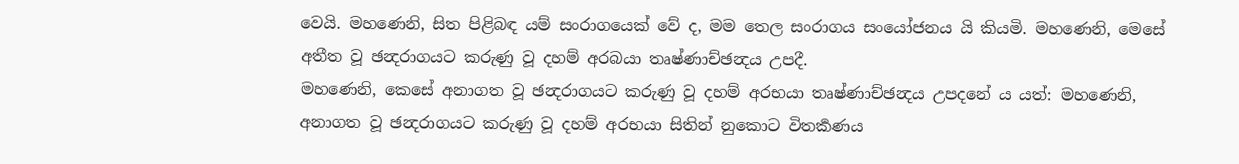වෙයි. මහණෙනි, සිත පිළිබඳ යම් සංරාගයෙක් වේ ද, මම තෙල සංරාගය සංයෝජනය යි කියමි. මහණෙනි, මෙසේ අතීත වූ ඡන්‍දරාගයට කරුණු වූ දහම් අරබයා තෘෂ්ණාච්ඡන්‍දය උපදී.
මහණෙනි, කෙසේ අනාගත වූ ඡන්‍දරාගයට කරුණු වූ දහම් අරභයා තෘෂ්ණාච්ඡන්‍දය උපදනේ ය යත්: මහණෙනි, අනාගත වූ ඡන්‍දරාගයට කරුණු වූ දහම් අරභයා සිතින් නුකොට විතර්‍කණය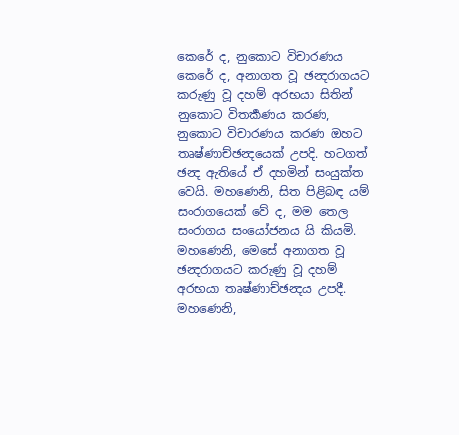කෙරේ ද, නුකොට විචාරණය කෙරේ ද, අනාගත වූ ඡන්‍දරාගයට කරුණු වූ දහම් අරභයා සිතින් නුකොට විතර්‍කණය කරණ, නුකොට විචාරණය කරණ ඔහට තෘෂ්ණාච්ඡන්‍දයෙක් උපදි. හටගත් ඡන්‍ද ඇතියේ ඒ දහමින් සංයුක්ත වෙයි. මහණෙනි, සිත පිළිබඳ යම් සංරාගයෙක් වේ ද, මම තෙල සංරාගය සංයෝජනය යි කියමි. මහණෙනි, මෙසේ අනාගත වූ ඡන්‍දරාගයට කරුණු වූ දහම් අරභයා තෘෂ්ණාච්ඡන්‍දය උපදී.
මහණෙනි,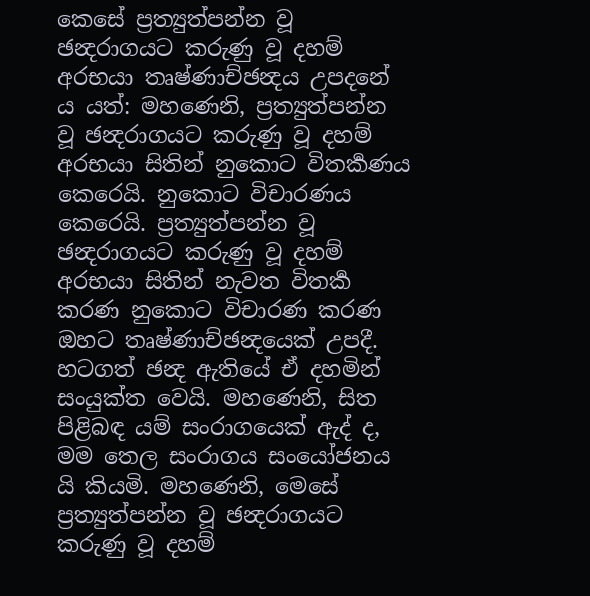කෙසේ ප්‍රත්‍යුත්පන්න වූ ඡන්‍දරාගයට කරුණු වූ දහම් අරභයා තෘෂ්ණාච්ඡන්‍දය උපදනේ ය යත්: මහණෙනි, ප්‍රත්‍යුත්පන්න වූ ඡන්‍දරාගයට කරුණු වූ දහම් අරභයා සිතින් නුකොට විතර්‍කණය කෙරෙයි. නුකොට විචාරණය කෙරෙයි. ප්‍රත්‍යුත්පන්න වූ ඡන්‍දරාගයට කරුණු වූ දහම් අරභයා සිතින් නැවත විතර්‍ක කරණ නුකොට විචාරණ කරණ ඔහට තෘෂ්ණාච්ඡන්‍දයෙක් උපදී. හටගත් ඡන්‍ද ඇතියේ ඒ දහමින් සංයුක්ත වෙයි. මහණෙනි, සිත පිළිබඳ යම් සංරාගයෙක් ඇද් ද, මම තෙල සංරාගය සංයෝජනය යි කියමි. මහණෙනි, මෙසේ ප්‍රත්‍යුත්පන්න වූ ඡන්‍දරාගයට කරුණු වූ දහම්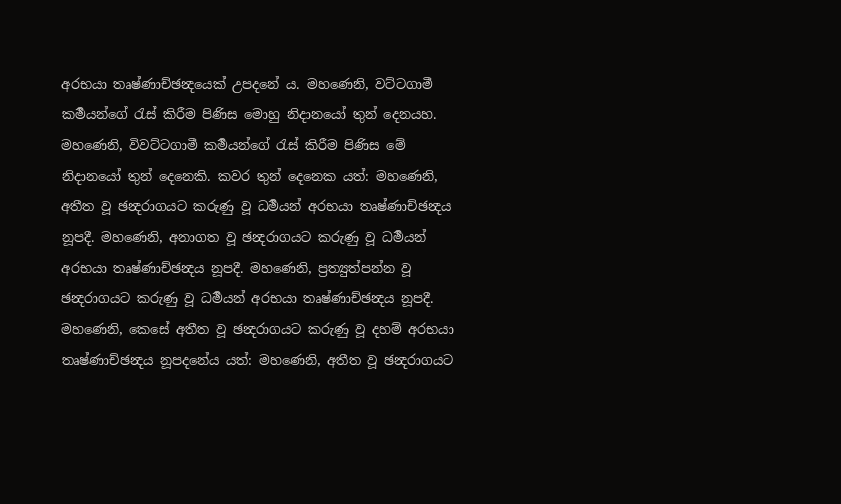අරභයා තෘෂ්ණාච්ඡන්‍දයෙක් උපදනේ ය. මහණෙනි, වට්ටගාමී කර්‍මයන්ගේ රැස් කිරීම පිණිස මොහු නිදානයෝ තුන් දෙනයහ.
මහණෙනි, විවට්ටගාමී කර්‍මයන්ගේ රැස් කිරීම පිණිස මේ නිදානයෝ තුන් දෙනෙකි. කවර තුන් දෙනෙක යත්: මහණෙනි, අතීත වූ ඡන්‍දරාගයට කරුණු වූ ධර්‍මයන් අරභයා තෘෂ්ණාච්ඡන්‍දය නූපදී. මහණෙනි, අනාගත වූ ඡන්‍දරාගයට කරුණු වූ ධර්‍මයන් අරභයා තෘෂ්ණාච්ඡන්‍දය නූපදී. මහණෙනි, ප්‍රත්‍යුත්පන්න වූ ඡන්‍දරාගයට කරුණු වූ ධර්‍මයන් අරභයා තෘෂ්ණාච්ඡන්‍දය නූපදී.
මහණෙනි, කෙසේ අතීත වූ ඡන්‍දරාගයට කරුණු වූ දහම් අරභයා තෘෂ්ණාච්ඡන්‍දය නූපදනේය යත්: මහණෙනි, අතීත වූ ඡන්‍දරාගයට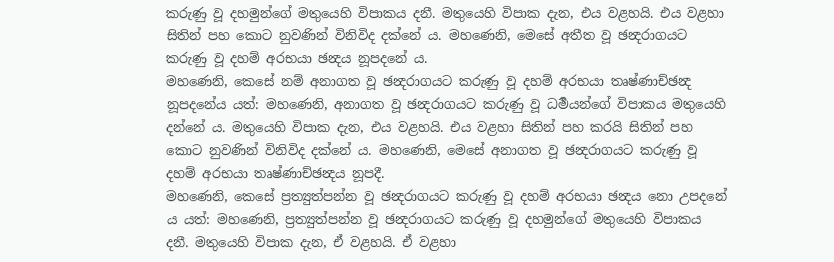කරුණු වූ දහමුන්ගේ මතුයෙහි විපාකය දනී. මතුයෙහි විපාක දැන, එය වළහයි. එය වළහා සිතින් පහ කොට නුවණින් විනිවිද දක්නේ ය. මහණෙනි, මෙසේ අතීත වූ ඡන්‍දරාගයට කරුණු වූ දහම් අරභයා ඡන්‍දය නූපදනේ ය.
මහණෙනි, කෙසේ නම් අනාගත වූ ඡන්‍දරාගයට කරුණු වූ දහම් අරභයා තෘෂ්ණාච්ඡන්‍ද නූපදනේය යත්: මහණෙනි, අනාගත වූ ඡන්‍දරාගයට කරුණු වූ ධර්‍මයන්ගේ විපාකය මතුයෙහි දන්නේ ය. මතුයෙහි විපාක දැන, එය වළහයි. එය වළහා සිතින් පහ කරයි සිතින් පහ කොට නුවණින් විනිවිද දක්නේ ය. මහණෙනි, මෙසේ අනාගත වූ ඡන්‍දරාගයට කරුණු වූ දහම් අරභයා තෘෂ්ණාච්ඡන්‍දය නූපදී.
මහණෙනි, කෙසේ ප්‍රත්‍යුත්පන්න වූ ඡන්‍දරාගයට කරුණු වූ දහම් අරභයා ඡන්‍දය නො උපදනේ ය යත්: මහණෙනි, ප්‍රත්‍යුත්පන්න වූ ඡන්‍දරාගයට කරුණු වූ දහමුන්ගේ මතුයෙහි විපාකය දනී. මතුයෙහි විපාක දැන, ඒ වළහයි. ඒ වළහා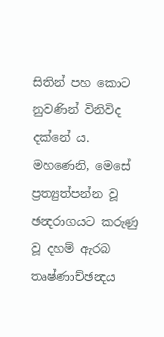සිතින් පහ කොට නුවණින් විනිවිද දක්නේ ය. මහණෙනි, මෙසේ ප්‍රත්‍යුත්පන්න වූ ඡන්‍දරාගයට කරුණු වූ දහම් ඇරබ තෘෂ්ණාච්ඡන්‍දය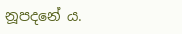නූපදනේ ය.